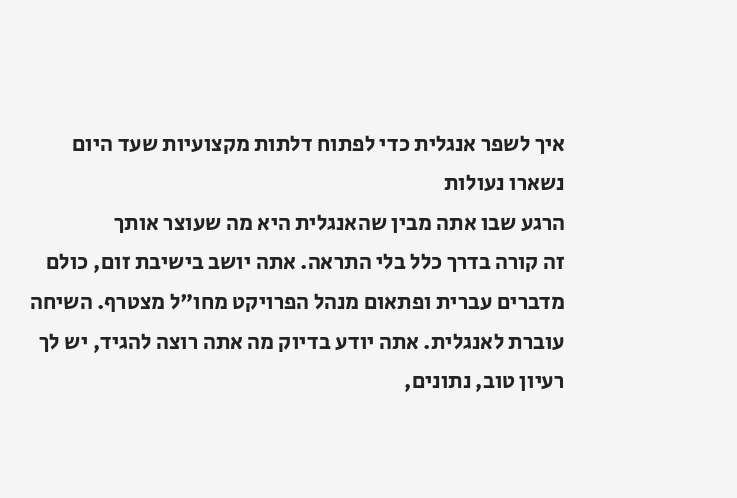איך לשפר אנגלית כדי לפתוח דלתות מקצועיות שעד היום נשארו נעולות
הרגע שבו אתה מבין שהאנגלית היא מה שעוצר אותך
זה קורה בדרך כלל בלי התראה. אתה יושב בישיבת זום, כולם מדברים עברית ופתאום מנהל הפרויקט מחו"ל מצטרף. השיחה עוברת לאנגלית. אתה יודע בדיוק מה אתה רוצה להגיד, יש לך רעיון טוב, נתונים,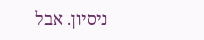ניסיון. אבל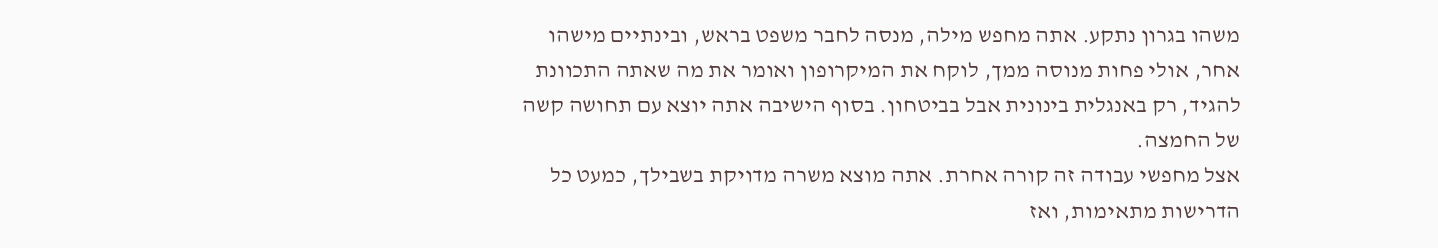משהו בגרון נתקע. אתה מחפש מילה, מנסה לחבר משפט בראש, ובינתיים מישהו אחר, אולי פחות מנוסה ממך, לוקח את המיקרופון ואומר את מה שאתה התכוונת להגיד, רק באנגלית בינונית אבל בביטחון. בסוף הישיבה אתה יוצא עם תחושה קשה של החמצה.
אצל מחפשי עבודה זה קורה אחרת. אתה מוצא משרה מדויקת בשבילך, כמעט כל הדרישות מתאימות, ואז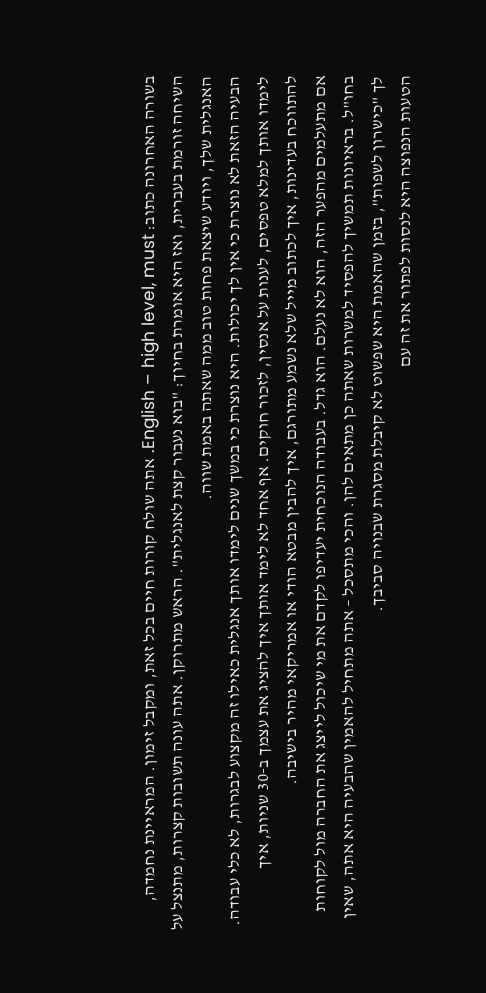בשורה האחרונה כתוב: English – high level, must. אתה שולח קורות חיים בכל זאת, ומקבל זימון. המראיינת נחמדה, השיחה זורמת בעברית, ואז היא אומרת בחיוך: "בוא נעבור קצת לאנגלית". הראש מתרוקן. אתה עונה תשובות קצרות, מתנצל על האנגלית שלך, ויודע שיצאת פחות טוב ממה שאתה באמת שווה.
הבעיה הזאת לא נוצרת כי אין לך יכולות. היא נוצרת כי במשך שנים לימדו אותך אנגלית כאילו זה מקצוע לבגרות, לא כלי עבודה. לימדו אותך למלא טפסים, לענות על אנסין, לזכור חוקים. אף אחד לא לימד אותך איך להציג את עצמך ב-30 שניות, איך להתווכח בעדינות, איך לכתוב מייל שלא נשמע מתורגם, איך להבין מבטא הודי או אמריקאי מהיר בישיבה.
אם מתעלמים מהפער הזה, הוא לא נעלם. הוא גדל. בעבודה הנוכחית יעדיפו לקדם את מי שיכול לייצג את החברה מול לקוחות בחו"ל. בראיונות תמשיך להפסיד למשרות שאתה כן מתאים להן. והכי מתסכל – אתה מתחיל להאמין שהבעיה היא אתה, שאין לך "כישרון לשפות", בזמן שהאמת היא שפשוט לא קיבלת מסגרת שבנויה סביבך.
הטעות הנפוצה היא לנסות לפתור את זה עם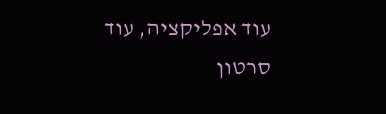עוד אפליקציה, עוד סרטון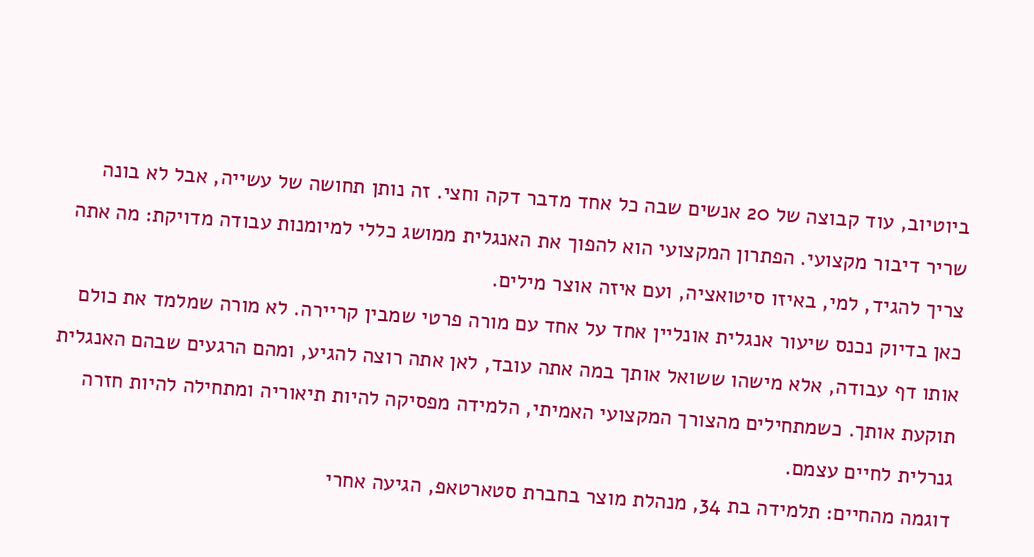ביוטיוב, עוד קבוצה של 20 אנשים שבה כל אחד מדבר דקה וחצי. זה נותן תחושה של עשייה, אבל לא בונה שריר דיבור מקצועי. הפתרון המקצועי הוא להפוך את האנגלית ממושג כללי למיומנות עבודה מדויקת: מה אתה צריך להגיד, למי, באיזו סיטואציה, ועם איזה אוצר מילים.
כאן בדיוק נכנס שיעור אנגלית אונליין אחד על אחד עם מורה פרטי שמבין קריירה. לא מורה שמלמד את כולם אותו דף עבודה, אלא מישהו ששואל אותך במה אתה עובד, לאן אתה רוצה להגיע, ומהם הרגעים שבהם האנגלית תוקעת אותך. כשמתחילים מהצורך המקצועי האמיתי, הלמידה מפסיקה להיות תיאוריה ומתחילה להיות חזרה גנרלית לחיים עצמם.
דוגמה מהחיים: תלמידה בת 34, מנהלת מוצר בחברת סטארטאפ, הגיעה אחרי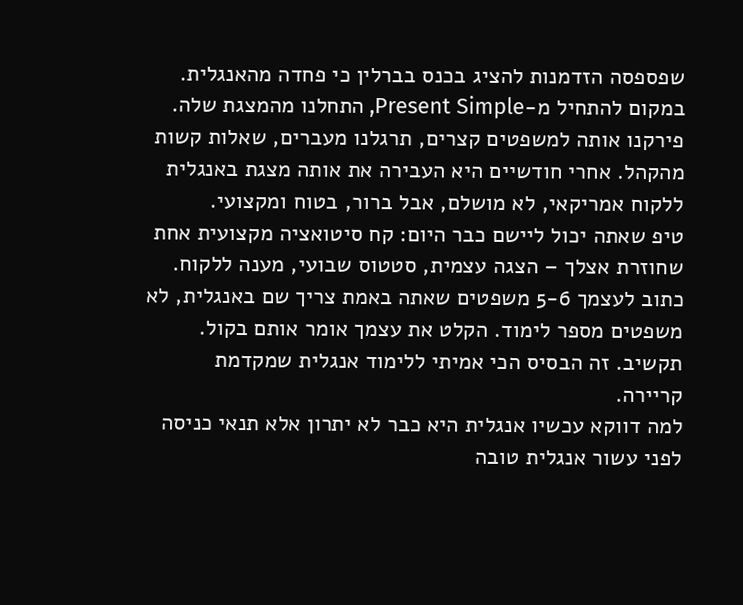שפספסה הזדמנות להציג בכנס בברלין כי פחדה מהאנגלית. במקום להתחיל מ-Present Simple, התחלנו מהמצגת שלה. פירקנו אותה למשפטים קצרים, תרגלנו מעברים, שאלות קשות מהקהל. אחרי חודשיים היא העבירה את אותה מצגת באנגלית ללקוח אמריקאי, לא מושלם, אבל ברור, בטוח ומקצועי.
טיפ שאתה יכול ליישם כבר היום: קח סיטואציה מקצועית אחת שחוזרת אצלך – הצגה עצמית, סטטוס שבועי, מענה ללקוח. כתוב לעצמך 5-6 משפטים שאתה באמת צריך שם באנגלית, לא משפטים מספר לימוד. הקלט את עצמך אומר אותם בקול. תקשיב. זה הבסיס הכי אמיתי ללימוד אנגלית שמקדמת קריירה.
למה דווקא עכשיו אנגלית היא כבר לא יתרון אלא תנאי כניסה
לפני עשור אנגלית טובה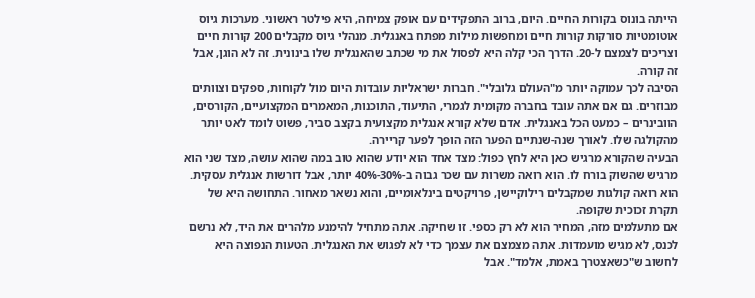הייתה בונוס בקורות החיים. היום, ברוב התפקידים עם אופק צמיחה, היא פילטר ראשוני. מערכות גיוס אוטומטיות סורקות קורות חיים ומחפשות מילות מפתח באנגלית. מנהלי גיוס מקבלים 200 קורות חיים וצריכים לצמצם ל-20. הדרך הכי קלה היא לפסול את מי שכתב שהאנגלית שלו בינונית. זה לא הוגן, אבל זה קורה.
הסיבה לכך עמוקה יותר מ"העולם גלובלי". חברות ישראליות עובדות היום מול לקוחות, ספקים וצוותים מבוזרים. גם אם אתה עובד בחברה מקומית לגמרי, התיעוד, התוכנות, המאמרים המקצועיים, הקורסים, הוובינרים – כמעט הכל באנגלית. אדם שלא קורא אנגלית מקצועית בקצב סביר, פשוט לומד לאט יותר מהקולגה שלו. לאורך שנה-שנתיים הפער הזה הופך לפער קריירה.
הבעיה שהקורא מרגיש כאן היא לחץ כפול: מצד אחד הוא יודע שהוא טוב במה שהוא עושה, מצד שני הוא מרגיש שהשוק בורח לו. הוא רואה משרות עם שכר גבוה ב-30%-40% יותר, אבל דורשות אנגלית עסקית. הוא רואה קולגות שמקבלים רילוקיישן, פרויקטים בינלאומיים, והוא נשאר מאחור. התחושה היא של תקרת זכוכית שקופה.
אם מתעלמים מזה, המחיר הוא לא רק כספי. זו שחיקה. אתה מתחיל להימנע מלהרים את היד, לא נרשם לכנס, לא מגיש מועמדות. אתה מצמצם את עצמך כדי לא לפגוש את האנגלית. הטעות הנפוצה היא לחשוב ש"כשאצטרך באמת, אלמד". אבל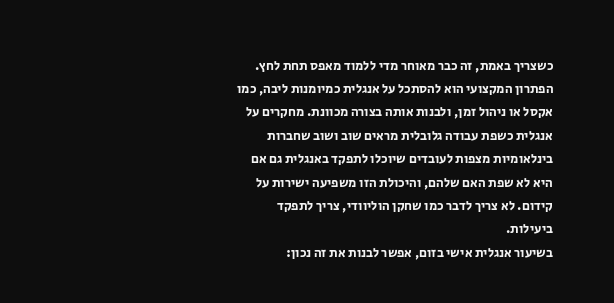כשצריך באמת, זה כבר מאוחר מדי ללמוד מאפס תחת לחץ.
הפתרון המקצועי הוא להסתכל על אנגלית כמיומנות ליבה, כמו אקסל או ניהול זמן, ולבנות אותה בצורה מכוונת. מחקרים על אנגלית כשפת עבודה גלובלית מראים שוב ושוב שחברות בינלאומיות מצפות לעובדים שיוכלו לתפקד באנגלית גם אם היא לא שפת האם שלהם, והיכולת הזו משפיעה ישירות על קידום. לא צריך לדבר כמו שחקן הוליוודי, צריך לתפקד ביעילות.
בשיעור אנגלית אישי בזום, אפשר לבנות את זה נכון: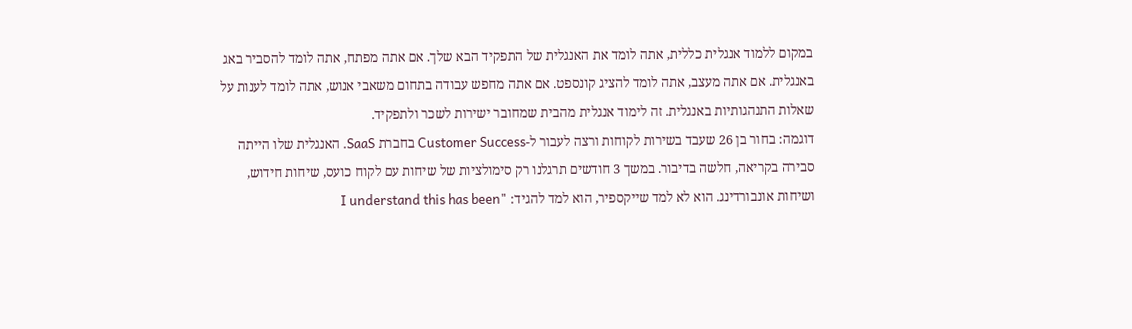במקום ללמוד אנגלית כללית, אתה לומד את האנגלית של התפקיד הבא שלך. אם אתה מפתח, אתה לומד להסביר באג באנגלית. אם אתה מעצב, אתה לומד להציג קונספט. אם אתה מחפש עבודה בתחום משאבי אנוש, אתה לומד לענות על שאלות התנהגותיות באנגלית. זה לימוד אנגלית מהבית שמחובר ישירות לשכר ולתפקיד.
דוגמה: בחור בן 26 שעבד בשירות לקוחות ורצה לעבור ל-Customer Success בחברת SaaS. האנגלית שלו הייתה סבירה בקריאה, חלשה בדיבור. במשך 3 חודשים תרגלנו רק סימולציות של שיחות עם לקוח כועס, שיחות חידוש, ושיחות אונבורדינג. הוא לא למד שייקספיר, הוא למד להגיד: "I understand this has been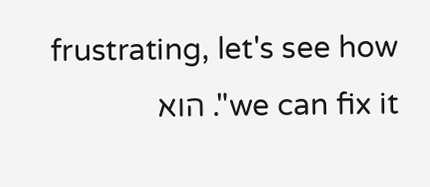frustrating, let's see how we can fix it". הוא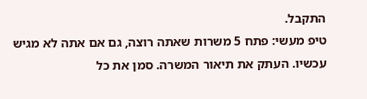התקבל.
טיפ מעשי: פתח 5 משרות שאתה רוצה, גם אם אתה לא מגיש עכשיו. העתק את תיאור המשרה. סמן את כל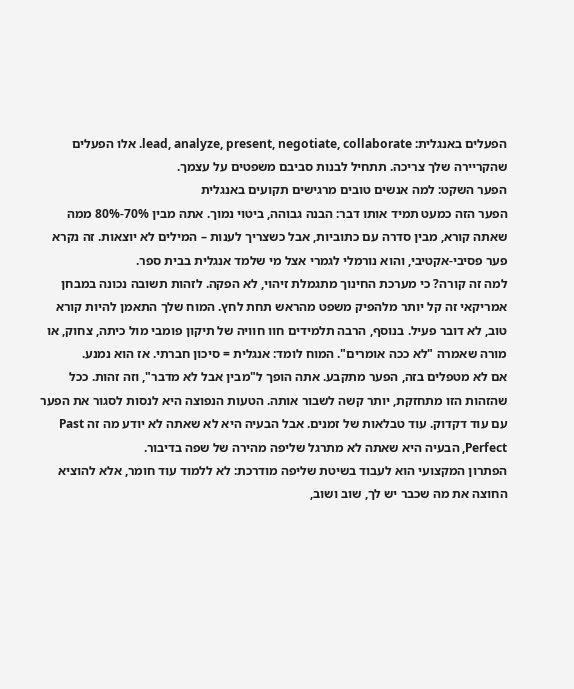הפעלים באנגלית: lead, analyze, present, negotiate, collaborate. אלו הפעלים שהקריירה שלך צריכה. תתחיל לבנות סביבם משפטים על עצמך.
הפער השקט: למה אנשים טובים מרגישים תקועים באנגלית
הפער הזה כמעט תמיד אותו דבר: הבנה גבוהה, ביטוי נמוך. אתה מבין 70%-80% ממה שאתה קורא, מבין סדרה עם כתוביות, אבל כשצריך לענות – המילים לא יוצאות. זה נקרא פער פסיבי-אקטיבי, והוא נורמלי לגמרי אצל מי שלמד אנגלית בבית ספר.
למה זה קורה? כי מערכת החינוך מתגמלת זיהוי, לא הפקה. לזהות תשובה נכונה במבחן אמריקאי זה קל יותר מלהפיק משפט מהראש תחת לחץ. המוח שלך התאמן להיות קורא טוב, לא דובר פעיל. בנוסף, הרבה תלמידים חוו חוויה של תיקון פומבי מול כיתה, צחוק, או מורה שאמרה "לא ככה אומרים". המוח לומד: אנגלית = סיכון חברתי. אז הוא נמנע.
אם לא מטפלים בזה, הפער מתקבע. אתה הופך ל"מבין אבל לא מדבר", וזה זהות. ככל שהזהות הזו מתחזקת, יותר קשה לשבור אותה. הטעות הנפוצה היא לנסות לסגור את הפער עם עוד דקדוק. עוד טבלאות של זמנים. אבל הבעיה היא לא שאתה לא יודע מה זה Past Perfect, הבעיה היא שאתה לא מתרגל שליפה מהירה של שפה בדיבור.
הפתרון המקצועי הוא לעבוד בשיטת שליפה מודרכת: לא ללמוד עוד חומר, אלא להוציא החוצה את מה שכבר יש לך, שוב ושוב,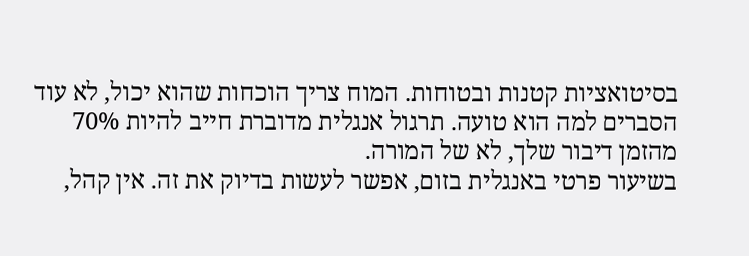בסיטואציות קטנות ובטוחות. המוח צריך הוכחות שהוא יכול, לא עוד הסברים למה הוא טועה. תרגול אנגלית מדוברת חייב להיות 70% מהזמן דיבור שלך, לא של המורה.
בשיעור פרטי באנגלית בזום, אפשר לעשות בדיוק את זה. אין קהל,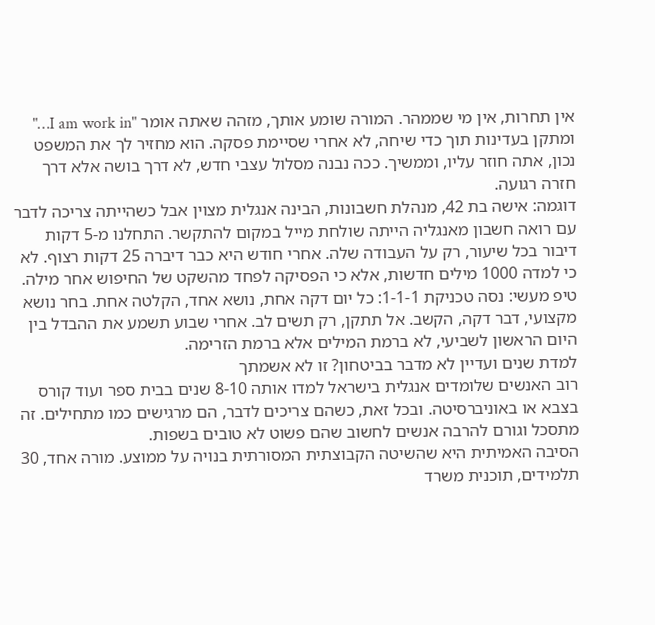אין תחרות, אין מי שממהר. המורה שומע אותך, מזהה שאתה אומר "I am work in…" ומתקן בעדינות תוך כדי שיחה, לא אחרי שסיימת פסקה. הוא מחזיר לך את המשפט נכון, אתה חוזר עליו, וממשיך. ככה נבנה מסלול עצבי חדש, לא דרך בושה אלא דרך חזרה רגועה.
דוגמה: אישה בת 42, מנהלת חשבונות, הבינה אנגלית מצוין אבל כשהייתה צריכה לדבר עם רואה חשבון מאנגליה הייתה שולחת מייל במקום להתקשר. התחלנו מ-5 דקות דיבור בכל שיעור, רק על העבודה שלה. אחרי חודש היא כבר דיברה 25 דקות רצוף. לא כי למדה 1000 מילים חדשות, אלא כי הפסיקה לפחד מהשקט של החיפוש אחר מילה.
טיפ מעשי: נסה טכניקת 1-1-1: כל יום דקה אחת, נושא אחד, הקלטה אחת. בחר נושא מקצועי, דבר דקה, הקשב. אל תתקן, רק תשים לב. אחרי שבוע תשמע את ההבדל בין היום הראשון לשביעי, לא ברמת המילים אלא ברמת הזרימה.
למדת שנים ועדיין לא מדבר בביטחון? זו לא אשמתך
רוב האנשים שלומדים אנגלית בישראל למדו אותה 8-10 שנים בבית ספר ועוד קורס בצבא או באוניברסיטה. ובכל זאת, כשהם צריכים לדבר, הם מרגישים כמו מתחילים. זה מתסכל וגורם להרבה אנשים לחשוב שהם פשוט לא טובים בשפות.
הסיבה האמיתית היא שהשיטה הקבוצתית המסורתית בנויה על ממוצע. מורה אחד, 30 תלמידים, תוכנית משרד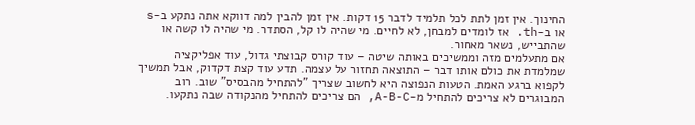החינוך. אין זמן לתת לכל תלמיד לדבר 15 דקות. אין זמן להבין למה דווקא אתה נתקע ב-s או ב-th. אז לומדים למבחן, לא לחיים. מי שהיה לו קל, הסתדר. מי שהיה לו קשה או שהתבייש, נשאר מאחור.
אם מתעלמים מזה וממשיכים באותה שיטה – עוד קורס קבוצתי גדול, עוד אפליקציה שמלמדת את כולם אותו דבר – התוצאה תחזור על עצמה. תדע עוד קצת דקדוק, אבל תמשיך לקפוא ברגע האמת. הטעות הנפוצה היא לחשוב שצריך "להתחיל מהבסיס" שוב. רוב המבוגרים לא צריכים להתחיל מ-A-B-C, הם צריכים להתחיל מהנקודה שבה נתקעו.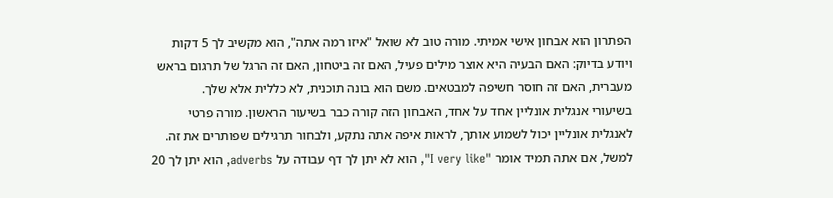הפתרון הוא אבחון אישי אמיתי. מורה טוב לא שואל "איזו רמה אתה", הוא מקשיב לך 5 דקות ויודע בדיוק: האם הבעיה היא אוצר מילים פעיל, האם זה ביטחון, האם זה הרגל של תרגום בראש מעברית, האם זה חוסר חשיפה למבטאים. משם הוא בונה תוכנית, לא כללית אלא שלך.
בשיעורי אנגלית אונליין אחד על אחד, האבחון הזה קורה כבר בשיעור הראשון. מורה פרטי לאנגלית אונליין יכול לשמוע אותך, לראות איפה אתה נתקע, ולבחור תרגילים שפותרים את זה. למשל, אם אתה תמיד אומר "I very like", הוא לא יתן לך דף עבודה על adverbs, הוא יתן לך 20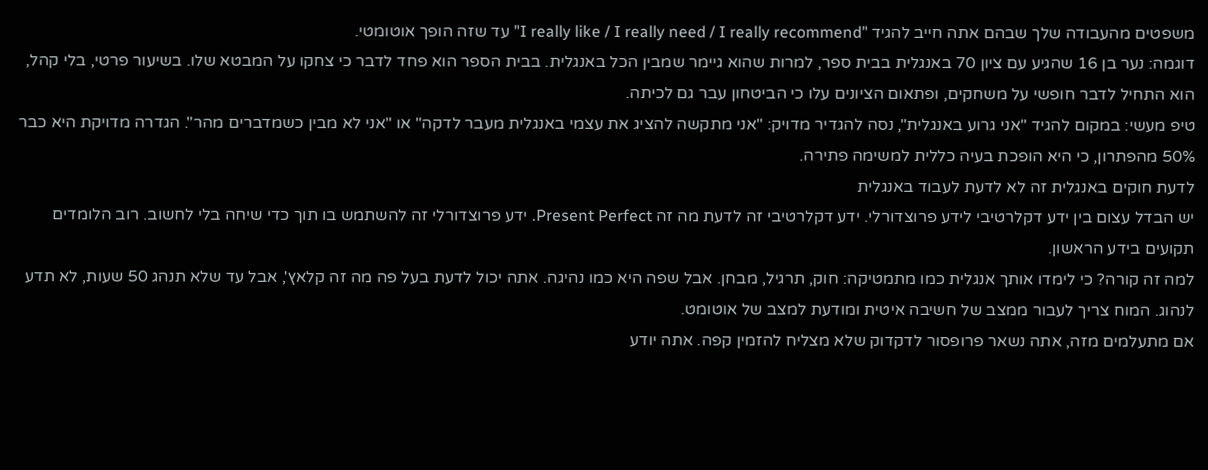משפטים מהעבודה שלך שבהם אתה חייב להגיד "I really like / I really need / I really recommend" עד שזה הופך אוטומטי.
דוגמה: נער בן 16 שהגיע עם ציון 70 באנגלית בבית ספר, למרות שהוא גיימר שמבין הכל באנגלית. בבית הספר הוא פחד לדבר כי צחקו על המבטא שלו. בשיעור פרטי, בלי קהל, הוא התחיל לדבר חופשי על משחקים, ופתאום הציונים עלו כי הביטחון עבר גם לכיתה.
טיפ מעשי: במקום להגיד "אני גרוע באנגלית", נסה להגדיר מדויק: "אני מתקשה להציג את עצמי באנגלית מעבר לדקה" או "אני לא מבין כשמדברים מהר". הגדרה מדויקת היא כבר 50% מהפתרון, כי היא הופכת בעיה כללית למשימה פתירה.
לדעת חוקים באנגלית זה לא לדעת לעבוד באנגלית
יש הבדל עצום בין ידע דקלרטיבי לידע פרוצדורלי. ידע דקלרטיבי זה לדעת מה זה Present Perfect. ידע פרוצדורלי זה להשתמש בו תוך כדי שיחה בלי לחשוב. רוב הלומדים תקועים בידע הראשון.
למה זה קורה? כי לימדו אותך אנגלית כמו מתמטיקה: חוק, תרגיל, מבחן. אבל שפה היא כמו נהיגה. אתה יכול לדעת בעל פה מה זה קלאץ', אבל עד שלא תנהג 50 שעות, לא תדע לנהוג. המוח צריך לעבור ממצב של חשיבה איטית ומודעת למצב של אוטומט.
אם מתעלמים מזה, אתה נשאר פרופסור לדקדוק שלא מצליח להזמין קפה. אתה יודע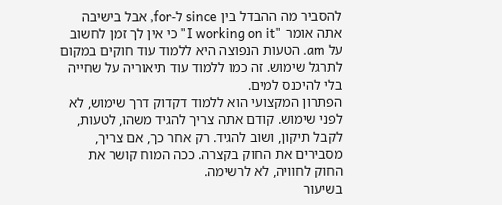להסביר מה ההבדל בין since ל-for, אבל בישיבה אתה אומר "I working on it" כי אין לך זמן לחשוב על am. הטעות הנפוצה היא ללמוד עוד חוקים במקום לתרגל שימוש. זה כמו ללמוד עוד תיאוריה על שחייה בלי להיכנס למים.
הפתרון המקצועי הוא ללמוד דקדוק דרך שימוש, לא לפני שימוש. קודם אתה צריך להגיד משהו, לטעות, לקבל תיקון, ושוב להגיד. רק אחר כך, אם צריך, מסבירים את החוק בקצרה. ככה המוח קושר את החוק לחוויה, לא לרשימה.
בשיעור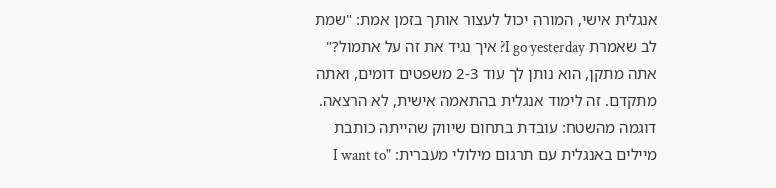אנגלית אישי, המורה יכול לעצור אותך בזמן אמת: "שמת לב שאמרת I go yesterday? איך נגיד את זה על אתמול?" אתה מתקן, הוא נותן לך עוד 2-3 משפטים דומים, ואתה מתקדם. זה לימוד אנגלית בהתאמה אישית, לא הרצאה.
דוגמה מהשטח: עובדת בתחום שיווק שהייתה כותבת מיילים באנגלית עם תרגום מילולי מעברית: "I want to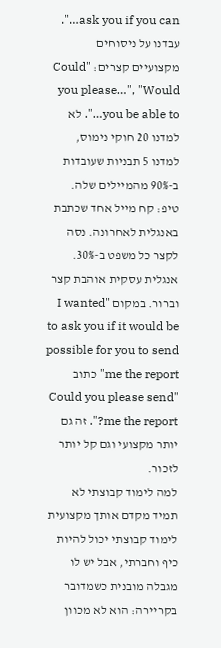ask you if you can…". עבדנו על ניסוחים מקצועיים קצרים: "Could you please…", "Would you be able to…". לא למדנו 20 חוקי נימוס, למדנו 5 תבניות שעובדות ב-90% מהמיילים שלה.
טיפ: קח מייל אחד שכתבת באנגלית לאחרונה. נסה לקצר כל משפט ב-30%. אנגלית עסקית אוהבת קצר וברור. במקום "I wanted to ask you if it would be possible for you to send me the report" כתוב "Could you please send me the report?". זה גם יותר מקצועי וגם קל יותר לזכור.
למה לימוד קבוצתי לא תמיד מקדם אותך מקצועית
לימוד קבוצתי יכול להיות כיף וחברתי, אבל יש לו מגבלה מובנית כשמדובר בקריירה: הוא לא מכוון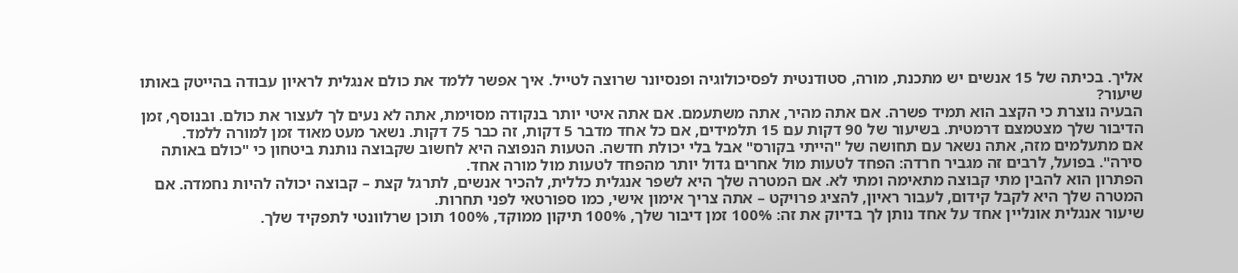אליך. בכיתה של 15 אנשים יש מתכנת, מורה, סטודנטית לפסיכולוגיה ופנסיונר שרוצה לטייל. איך אפשר ללמד את כולם אנגלית לראיון עבודה בהייטק באותו שיעור?
הבעיה נוצרת כי הקצב הוא תמיד פשרה. אם אתה מהיר, אתה משתעמם. אם אתה איטי יותר בנקודה מסוימת, אתה לא נעים לך לעצור את כולם. ובנוסף, זמן הדיבור שלך מצטמצם דרמטית. בשיעור של 90 דקות עם 15 תלמידים, אם כל אחד מדבר 5 דקות, זה כבר 75 דקות. נשאר מעט מאוד זמן למורה ללמד.
אם מתעלמים מזה, אתה נשאר עם תחושה של "הייתי בקורס" אבל בלי יכולת חדשה. הטעות הנפוצה היא לחשוב שקבוצה נותנת ביטחון כי "כולם באותה סירה". בפועל, לרבים זה מגביר חרדה: הפחד לטעות מול אחרים גדול יותר מהפחד לטעות מול מורה אחד.
הפתרון הוא להבין מתי קבוצה מתאימה ומתי לא. אם המטרה שלך היא לשפר אנגלית כללית, להכיר אנשים, לתרגל קצת – קבוצה יכולה להיות נחמדה. אם המטרה שלך היא לקבל קידום, לעבור ראיון, להציג פרויקט – אתה צריך אימון אישי, כמו ספורטאי לפני תחרות.
שיעור אנגלית אונליין אחד על אחד נותן לך בדיוק את זה: 100% זמן דיבור שלך, 100% תיקון ממוקד, 100% תוכן שרלוונטי לתפקיד שלך.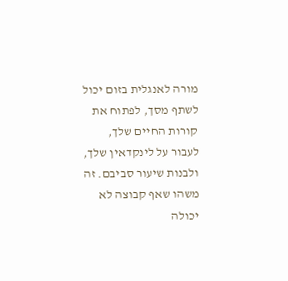מורה לאנגלית בזום יכול לשתף מסך, לפתוח את קורות החיים שלך, לעבור על לינקדאין שלך, ולבנות שיעור סביבם. זה משהו שאף קבוצה לא יכולה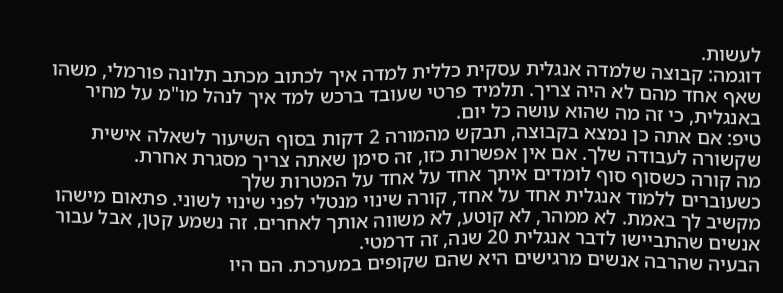לעשות.
דוגמה: קבוצה שלמדה אנגלית עסקית כללית למדה איך לכתוב מכתב תלונה פורמלי, משהו שאף אחד מהם לא היה צריך. תלמיד פרטי שעובד ברכש למד איך לנהל מו"מ על מחיר באנגלית, כי זה מה שהוא עושה כל יום.
טיפ: אם אתה כן נמצא בקבוצה, תבקש מהמורה 2 דקות בסוף השיעור לשאלה אישית שקשורה לעבודה שלך. אם אין אפשרות כזו, זה סימן שאתה צריך מסגרת אחרת.
מה קורה כשסוף סוף לומדים איתך אחד על אחד על המטרות שלך
כשעוברים ללמוד אנגלית אחד על אחד, קורה שינוי מנטלי לפני שינוי לשוני. פתאום מישהו מקשיב לך באמת. לא ממהר, לא קוטע, לא משווה אותך לאחרים. זה נשמע קטן, אבל עבור אנשים שהתביישו לדבר אנגלית 20 שנה, זה דרמטי.
הבעיה שהרבה אנשים מרגישים היא שהם שקופים במערכת. הם היו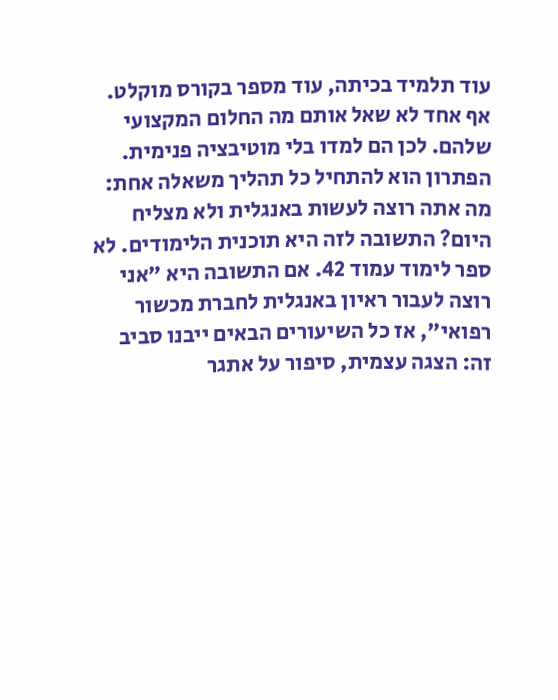עוד תלמיד בכיתה, עוד מספר בקורס מוקלט. אף אחד לא שאל אותם מה החלום המקצועי שלהם. לכן הם למדו בלי מוטיבציה פנימית.
הפתרון הוא להתחיל כל תהליך משאלה אחת: מה אתה רוצה לעשות באנגלית ולא מצליח היום? התשובה לזה היא תוכנית הלימודים. לא ספר לימוד עמוד 42. אם התשובה היא "אני רוצה לעבור ראיון באנגלית לחברת מכשור רפואי", אז כל השיעורים הבאים ייבנו סביב זה: הצגה עצמית, סיפור על אתגר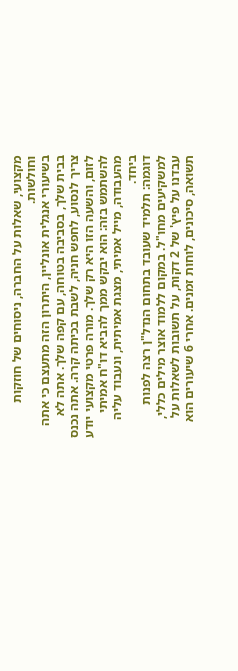מקצועי, שאלות על החברה, ניסוחים של חוזקות וחולשות.
בשיעורי אנגלית אונליין, היתרון הזה מתעצם כי אתה בבית שלך, בסביבה בטוחה, עם קפה שלך. אתה לא צריך לנסוע, לחפש חניה, לשבת בכיתה קרה. אתה נכנס לזום, והשעה הזו היא רק שלך. מורה פרטי מקצועי יודע להשתמש בזה: הוא יבקש ממך להביא דו"ח אמיתי מהעבודה, מייל אמיתי, מצגת אמיתית, ונעבוד עליה ביחד.
דוגמה: תלמיד שעובד בתחום הנדל"ן רצה לפנות למשקיעים מחו"ל. במקום ללמוד אוצר מילים כללי, עבדנו על פיץ' של 2 דקות, על תשובות לשאלות על תשואה, סיכונים, לוחות זמנים. אחרי 6 שיעורים הוא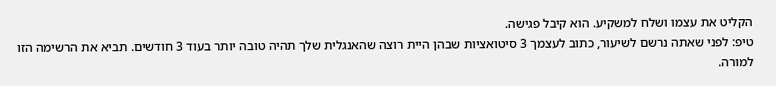הקליט את עצמו ושלח למשקיע. הוא קיבל פגישה.
טיפ: לפני שאתה נרשם לשיעור, כתוב לעצמך 3 סיטואציות שבהן היית רוצה שהאנגלית שלך תהיה טובה יותר בעוד 3 חודשים. תביא את הרשימה הזו למורה.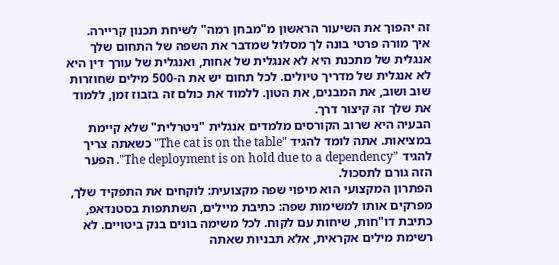זה יהפוך את השיעור הראשון מ"מבחן רמה" לשיחת תכנון קריירה.
איך מורה פרטי בונה לך מסלול שמדבר את השפה של התחום שלך
אנגלית של מתכנת היא לא אנגלית של אחות, ואנגלית של עורך דין היא לא אנגלית של מדריך טיולים. לכל תחום יש את ה-500 מילים שחוזרות שוב ושוב, את המבנים, את הטון. ללמוד את כולם זה בזבוז זמן, ללמוד את שלך זה קיצור דרך.
הבעיה היא שרוב הקורסים מלמדים אנגלית "ניטרלית" שלא קיימת במציאות. אתה לומד להגיד "The cat is on the table" כשאתה צריך להגיד "The deployment is on hold due to a dependency". הפער הזה גורם לתסכול.
הפתרון המקצועי הוא מיפוי שפה מקצועית: לוקחים את התפקיד שלך, מפרקים אותו למשימות שפה: כתיבת מיילים, השתתפות בסטנדאפ, כתיבת דו"חות, שיחות עם לקוח. לכל משימה בונים בנק ביטויים. לא רשימת מילים אקראית, אלא תבניות שאתה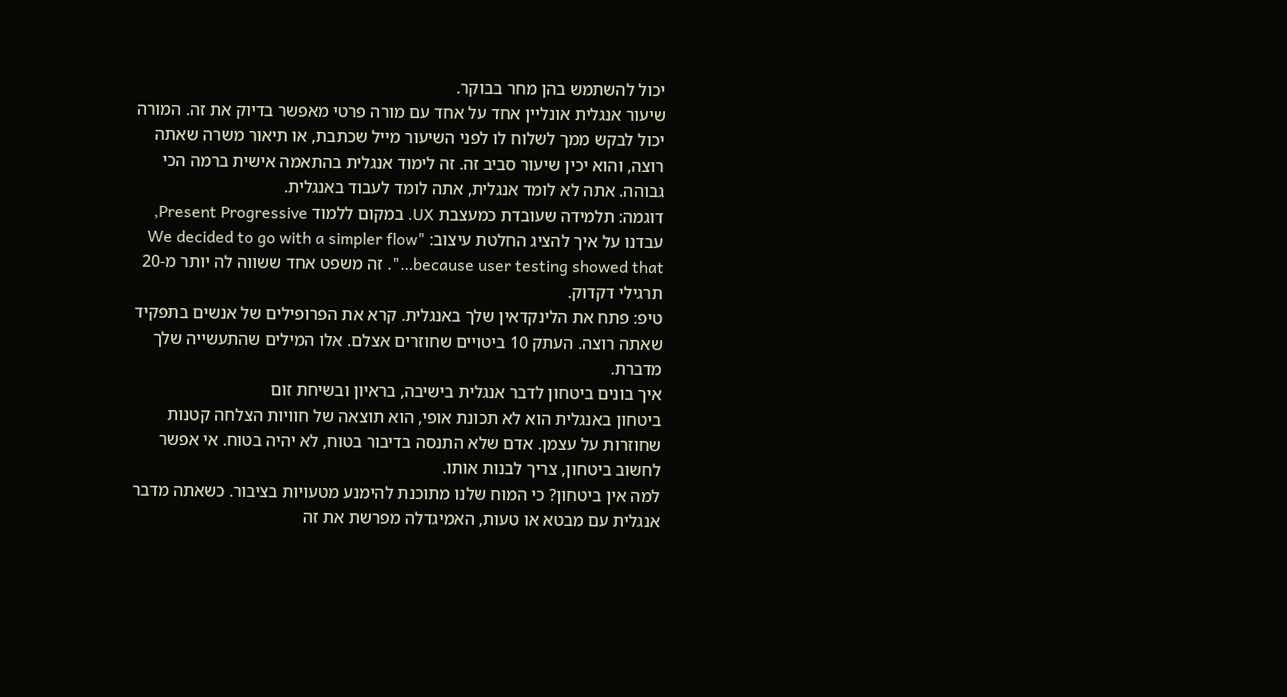יכול להשתמש בהן מחר בבוקר.
שיעור אנגלית אונליין אחד על אחד עם מורה פרטי מאפשר בדיוק את זה. המורה יכול לבקש ממך לשלוח לו לפני השיעור מייל שכתבת, או תיאור משרה שאתה רוצה, והוא יכין שיעור סביב זה. זה לימוד אנגלית בהתאמה אישית ברמה הכי גבוהה. אתה לא לומד אנגלית, אתה לומד לעבוד באנגלית.
דוגמה: תלמידה שעובדת כמעצבת UX. במקום ללמוד Present Progressive, עבדנו על איך להציג החלטת עיצוב: "We decided to go with a simpler flow because user testing showed that…". זה משפט אחד ששווה לה יותר מ-20 תרגילי דקדוק.
טיפ: פתח את הלינקדאין שלך באנגלית. קרא את הפרופילים של אנשים בתפקיד שאתה רוצה. העתק 10 ביטויים שחוזרים אצלם. אלו המילים שהתעשייה שלך מדברת.
איך בונים ביטחון לדבר אנגלית בישיבה, בראיון ובשיחת זום
ביטחון באנגלית הוא לא תכונת אופי, הוא תוצאה של חוויות הצלחה קטנות שחוזרות על עצמן. אדם שלא התנסה בדיבור בטוח, לא יהיה בטוח. אי אפשר לחשוב ביטחון, צריך לבנות אותו.
למה אין ביטחון? כי המוח שלנו מתוכנת להימנע מטעויות בציבור. כשאתה מדבר אנגלית עם מבטא או טעות, האמיגדלה מפרשת את זה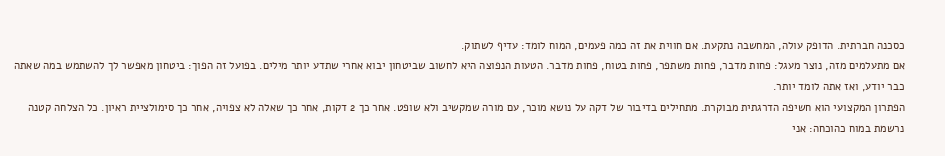כסכנה חברתית. הדופק עולה, המחשבה נתקעת. אם חווית את זה כמה פעמים, המוח לומד: עדיף לשתוק.
אם מתעלמים מזה, נוצר מעגל: פחות מדבר, פחות משתפר, פחות בטוח, פחות מדבר. הטעות הנפוצה היא לחשוב שביטחון יבוא אחרי שתדע יותר מילים. בפועל זה הפוך: ביטחון מאפשר לך להשתמש במה שאתה כבר יודע, ואז אתה לומד יותר.
הפתרון המקצועי הוא חשיפה הדרגתית מבוקרת. מתחילים בדיבור של דקה על נושא מוכר, עם מורה שמקשיב ולא שופט. אחר כך 2 דקות, אחר כך שאלה לא צפויה, אחר כך סימולציית ראיון. כל הצלחה קטנה נרשמת במוח כהוכחה: אני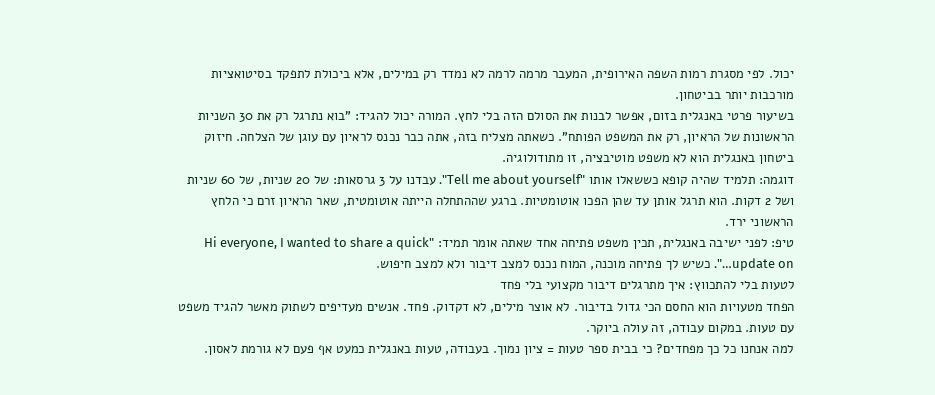יכול. לפי מסגרת רמות השפה האירופית, המעבר מרמה לרמה לא נמדד רק במילים, אלא ביכולת לתפקד בסיטואציות מורכבות יותר בביטחון.
בשיעור פרטי באנגלית בזום, אפשר לבנות את הסולם הזה בלי לחץ. המורה יכול להגיד: "בוא נתרגל רק את 30 השניות הראשונות של הראיון, רק את המשפט הפותח". כשאתה מצליח בזה, אתה כבר נכנס לראיון עם עוגן של הצלחה. חיזוק ביטחון באנגלית הוא לא משפט מוטיבציה, זו מתודולוגיה.
דוגמה: תלמיד שהיה קופא כששאלו אותו "Tell me about yourself". עבדנו על 3 גרסאות: של 20 שניות, של 60 שניות ושל 2 דקות. הוא תרגל אותן עד שהן הפכו אוטומטיות. ברגע שההתחלה הייתה אוטומטית, שאר הראיון זרם כי הלחץ הראשוני ירד.
טיפ: לפני ישיבה באנגלית, תכין משפט פתיחה אחד שאתה אומר תמיד: "Hi everyone, I wanted to share a quick update on…". כשיש לך פתיחה מוכנה, המוח נכנס למצב דיבור ולא למצב חיפוש.
לטעות בלי להתכווץ: איך מתרגלים דיבור מקצועי בלי פחד
הפחד מטעויות הוא החסם הכי גדול בדיבור. לא אוצר מילים, לא דקדוק. פחד. אנשים מעדיפים לשתוק מאשר להגיד משפט עם טעות. במקום עבודה, זה עולה ביוקר.
למה אנחנו כל כך מפחדים? כי בבית ספר טעות = ציון נמוך. בעבודה, טעות באנגלית כמעט אף פעם לא גורמת לאסון.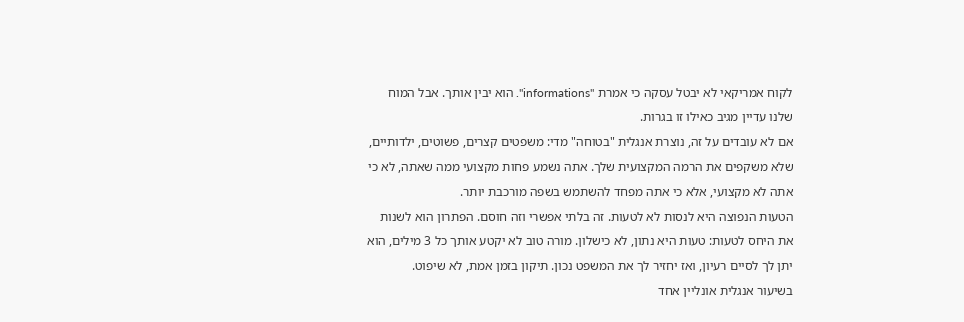לקוח אמריקאי לא יבטל עסקה כי אמרת "informations". הוא יבין אותך. אבל המוח שלנו עדיין מגיב כאילו זו בגרות.
אם לא עובדים על זה, נוצרת אנגלית "בטוחה" מדי: משפטים קצרים, פשוטים, ילדותיים, שלא משקפים את הרמה המקצועית שלך. אתה נשמע פחות מקצועי ממה שאתה, לא כי אתה לא מקצועי, אלא כי אתה מפחד להשתמש בשפה מורכבת יותר.
הטעות הנפוצה היא לנסות לא לטעות. זה בלתי אפשרי וזה חוסם. הפתרון הוא לשנות את היחס לטעות: טעות היא נתון, לא כישלון. מורה טוב לא יקטע אותך כל 3 מילים, הוא יתן לך לסיים רעיון, ואז יחזיר לך את המשפט נכון. תיקון בזמן אמת, לא שיפוט.
בשיעור אנגלית אונליין אחד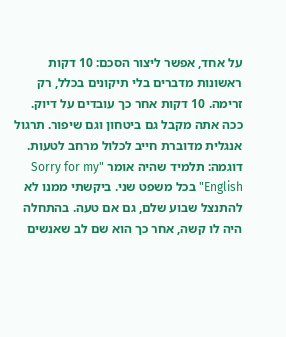על אחד, אפשר ליצור הסכם: 10 דקות ראשונות מדברים בלי תיקונים בכלל, רק זרימה. 10 דקות אחר כך עובדים על דיוק. ככה אתה מקבל גם ביטחון וגם שיפור. תרגול אנגלית מדוברת חייב לכלול מרחב לטעות.
דוגמה: תלמיד שהיה אומר "Sorry for my English" בכל משפט שני. ביקשתי ממנו לא להתנצל שבוע שלם, גם אם טעה. בהתחלה היה לו קשה, אחר כך הוא שם לב שאנשים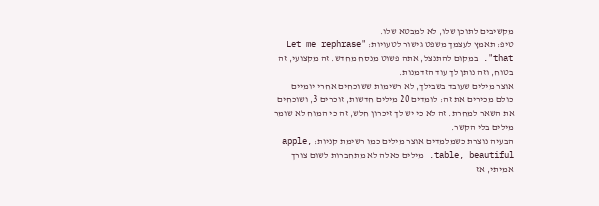מקשיבים לתוכן שלו, לא למבטא שלו.
טיפ: תאמץ לעצמך משפט גישור לטעויות: "Let me rephrase that". במקום להתנצל, אתה פשוט מנסח מחדש. זה מקצועי, זה בטוח, וזה נותן לך עוד הזדמנות.
אוצר מילים שעובד בשבילך, לא רשימות ששוכחים אחרי יומיים
כולם מכירים את זה: לומדים 20 מילים חדשות, זוכרים 3, ושוכחים את השאר למחרת. זה לא כי יש לך זיכרון חלש, זה כי המוח לא שומר מילים בלי הקשר.
הבעיה נוצרת כשמלמדים אוצר מילים כמו רשימת קניות: apple, table, beautiful. מילים כאלה לא מתחברות לשום צורך אמיתי, אז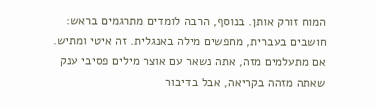המוח זורק אותן. בנוסף, הרבה לומדים מתרגמים בראש: חושבים בעברית, מחפשים מילה באנגלית. זה איטי ומתיש.
אם מתעלמים מזה, אתה נשאר עם אוצר מילים פסיבי ענק שאתה מזהה בקריאה, אבל בדיבור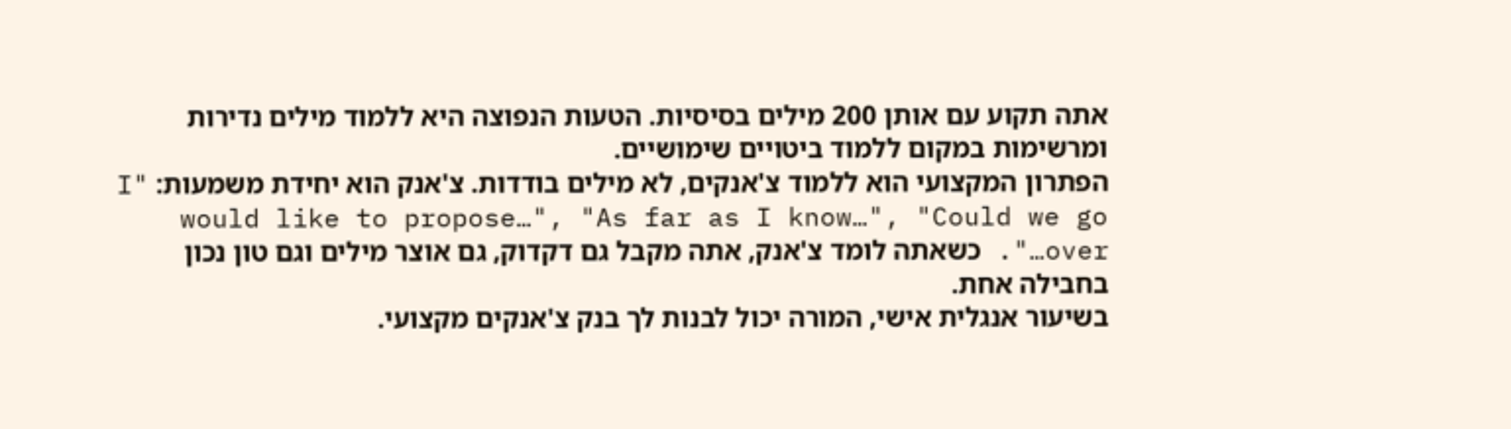אתה תקוע עם אותן 200 מילים בסיסיות. הטעות הנפוצה היא ללמוד מילים נדירות ומרשימות במקום ללמוד ביטויים שימושיים.
הפתרון המקצועי הוא ללמוד צ'אנקים, לא מילים בודדות. צ'אנק הוא יחידת משמעות: "I would like to propose…", "As far as I know…", "Could we go over…". כשאתה לומד צ'אנק, אתה מקבל גם דקדוק, גם אוצר מילים וגם טון נכון בחבילה אחת.
בשיעור אנגלית אישי, המורה יכול לבנות לך בנק צ'אנקים מקצועי.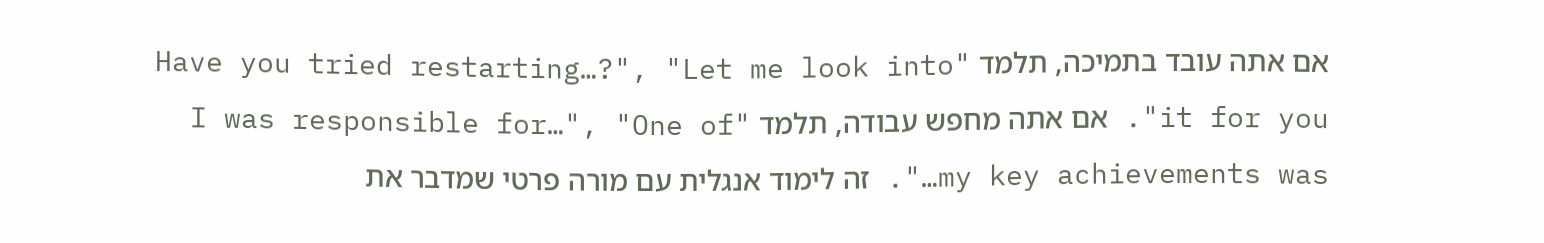אם אתה עובד בתמיכה, תלמד "Have you tried restarting…?", "Let me look into it for you". אם אתה מחפש עבודה, תלמד "I was responsible for…", "One of my key achievements was…". זה לימוד אנגלית עם מורה פרטי שמדבר את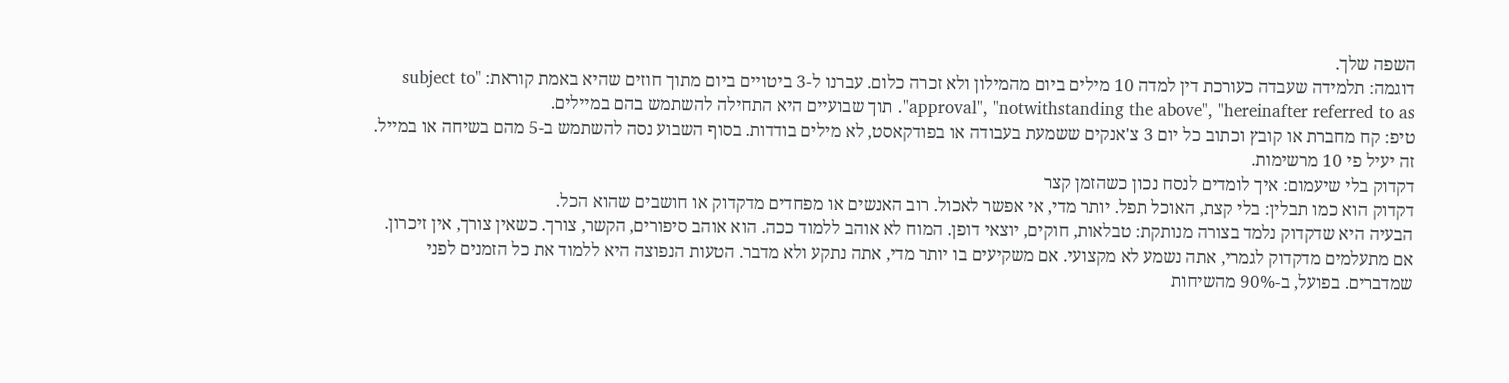השפה שלך.
דוגמה: תלמידה שעבדה כעורכת דין למדה 10 מילים ביום מהמילון ולא זכרה כלום. עברנו ל-3 ביטויים ביום מתוך חוזים שהיא באמת קוראת: "subject to approval", "notwithstanding the above", "hereinafter referred to as". תוך שבועיים היא התחילה להשתמש בהם במיילים.
טיפ: קח מחברת או קובץ וכתוב כל יום 3 צ'אנקים ששמעת בעבודה או בפודקאסט, לא מילים בודדות. בסוף השבוע נסה להשתמש ב-5 מהם בשיחה או במייל. זה יעיל פי 10 מרשימות.
דקדוק בלי שיעמום: איך לומדים לנסח נכון כשהזמן קצר
דקדוק הוא כמו תבלין: בלי קצת, האוכל תפל. יותר מדי, אי אפשר לאכול. רוב האנשים או מפחדים מדקדוק או חושבים שהוא הכל.
הבעיה היא שדקדוק נלמד בצורה מנותקת: טבלאות, חוקים, יוצאי דופן. המוח לא אוהב ללמוד ככה. הוא אוהב סיפורים, הקשר, צורך. כשאין צורך, אין זיכרון.
אם מתעלמים מדקדוק לגמרי, אתה נשמע לא מקצועי. אם משקיעים בו יותר מדי, אתה נתקע ולא מדבר. הטעות הנפוצה היא ללמוד את כל הזמנים לפני שמדברים. בפועל, ב-90% מהשיחות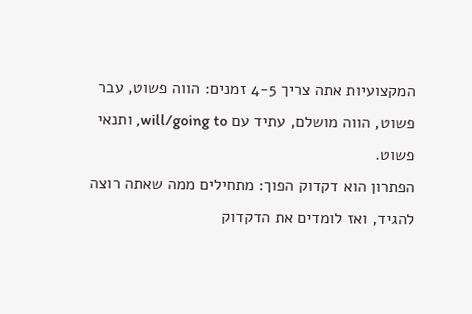המקצועיות אתה צריך 4-5 זמנים: הווה פשוט, עבר פשוט, הווה מושלם, עתיד עם will/going to, ותנאי פשוט.
הפתרון הוא דקדוק הפוך: מתחילים ממה שאתה רוצה להגיד, ואז לומדים את הדקדוק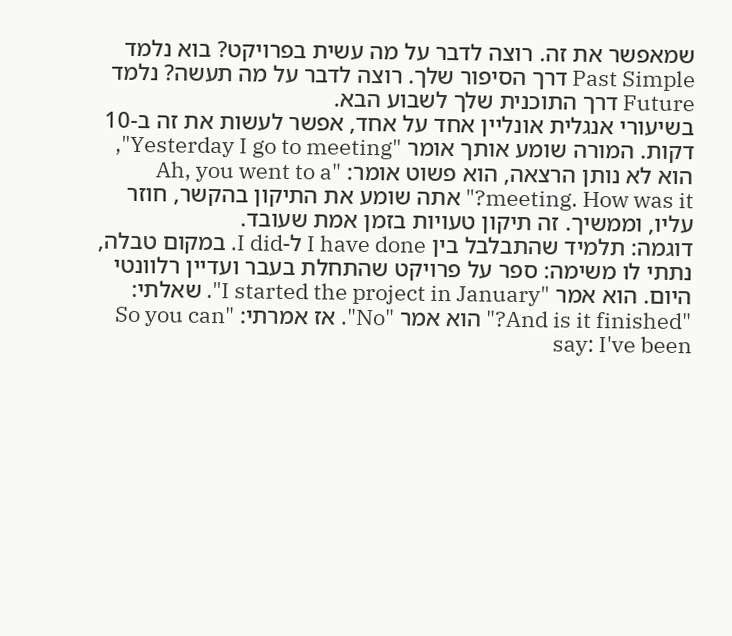שמאפשר את זה. רוצה לדבר על מה עשית בפרויקט? בוא נלמד Past Simple דרך הסיפור שלך. רוצה לדבר על מה תעשה? נלמד Future דרך התוכנית שלך לשבוע הבא.
בשיעורי אנגלית אונליין אחד על אחד, אפשר לעשות את זה ב-10 דקות. המורה שומע אותך אומר "Yesterday I go to meeting", הוא לא נותן הרצאה, הוא פשוט אומר: "Ah, you went to a meeting. How was it?" אתה שומע את התיקון בהקשר, חוזר עליו, וממשיך. זה תיקון טעויות בזמן אמת שעובד.
דוגמה: תלמיד שהתבלבל בין I have done ל-I did. במקום טבלה, נתתי לו משימה: ספר על פרויקט שהתחלת בעבר ועדיין רלוונטי היום. הוא אמר "I started the project in January". שאלתי: "And is it finished?" הוא אמר "No". אז אמרתי: "So you can say: I've been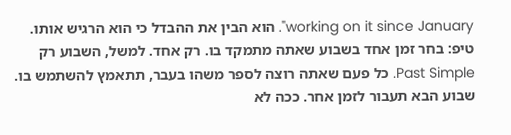working on it since January". הוא הבין את ההבדל כי הוא הרגיש אותו.
טיפ: בחר זמן אחד בשבוע שאתה מתמקד בו. רק אחד. למשל, השבוע רק Past Simple. כל פעם שאתה רוצה לספר משהו בעבר, תתאמץ להשתמש בו. שבוע הבא תעבור לזמן אחר. ככה לא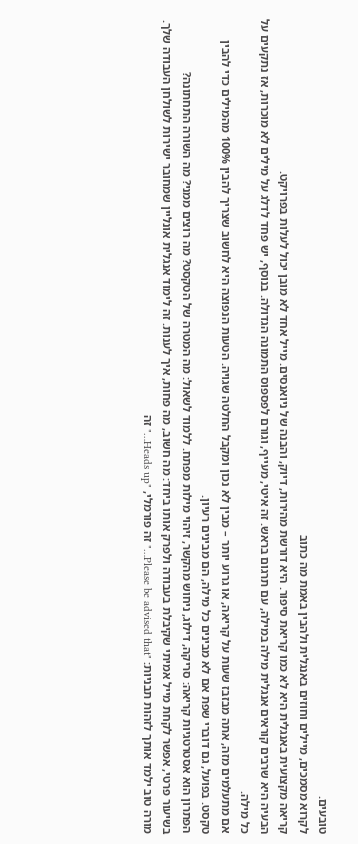טובעים.
לקרוא מסמכים, מיילים וחוזים באנגלית ולהבין באמת מה כתוב
קריאה מקצועית באנגלית היא לא כמו קריאת סיפור. היא דורשת מהירות, דיוק, והבנה של ניואנסים. מייל אחד לא מובן יכול לעלות בפרויקט.
הבעיה היא שרבים קוראים אנגלית מילה במילה, עם תרגום בראש. זה איטי, מעייף, וגורם לפספוס התמונה הגדולה. בנוסף, יש פחד לדלג על מילים לא מוכרות, אז נתקעים על כל מילה.
אם מתעלמים מזה, אתה מבזבז שעות על קריאה, או גרוע יותר – מבין לא נכון ומקבל החלטה שגויה. הטעות הנפוצה היא לחשוב שצריך להבין 100% מהמילים כדי להבין טקסט. בפועל, גם דוברי שפת אם לא מבינים כל מילה, הם מבינים רעיון.
הפתרון הוא אסטרטגיות קריאה: סריקה, דילוג, ניחוש מהקשר, זיהוי מילות מפתח. ללמוד לשאול: מה המטרה של הטקסט? מה רוצים ממני? מה השורה התחתונה?
בשיעור פרטי, אפשר לקחת מייל אמיתי שקיבלת בעבודה ולפרק אותו ביחד: מה חשוב, מה פחות, איך לענות. זה לימוד אנגלית אונליין שמחובר ישירות לשולחן העבודה שלך. מורה טוב ילמד אותך לזהות תבניות: "Please be advised that…" זה פורמלי, "Heads up…" זה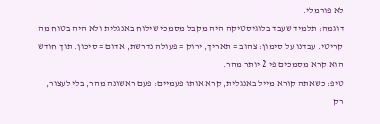לא פורמלי.
דוגמה: תלמיד שעבד בלוגיסטיקה היה מקבל מסמכי שילוח באנגלית ולא היה בטוח מה קריטי. עבדנו על סימון: צהוב = תאריך, ירוק = פעולה נדרשת, אדום = סיכון. תוך חודש הוא קרא מסמכים פי 2 יותר מהר.
טיפ: כשאתה קורא מייל באנגלית, קרא אותו פעמיים: פעם ראשונה מהר, בלי לעצור, רק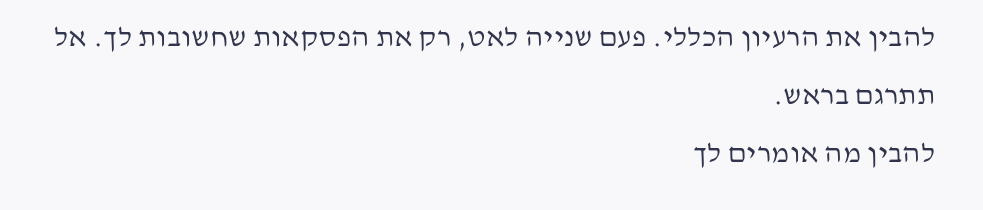להבין את הרעיון הכללי. פעם שנייה לאט, רק את הפסקאות שחשובות לך. אל תתרגם בראש.
להבין מה אומרים לך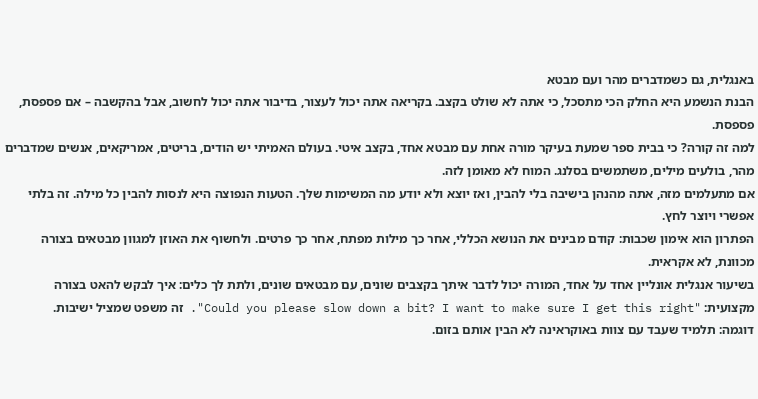באנגלית, גם כשמדברים מהר ועם מבטא
הבנת הנשמע היא החלק הכי מתסכל, כי אתה לא שולט בקצב. בקריאה אתה יכול לעצור, בדיבור אתה יכול לחשוב, אבל בהקשבה – אם פספסת, פספסת.
למה זה קורה? כי בבית ספר שמעת בעיקר מורה אחת עם מבטא אחד, בקצב איטי. בעולם האמיתי יש הודים, בריטים, אמריקאים, אנשים שמדברים מהר, בולעים מילים, משתמשים בסלנג. המוח לא מאומן לזה.
אם מתעלמים מזה, אתה מהנהן בישיבה בלי להבין, ואז יוצא ולא יודע מה המשימות שלך. הטעות הנפוצה היא לנסות להבין כל מילה. זה בלתי אפשרי ויוצר לחץ.
הפתרון הוא אימון שכבות: קודם מבינים את הנושא הכללי, אחר כך מילות מפתח, אחר כך פרטים. ולחשוף את האוזן למגוון מבטאים בצורה מכוונת, לא אקראית.
בשיעור אנגלית אונליין אחד על אחד, המורה יכול לדבר איתך בקצבים שונים, עם מבטאים שונים, ולתת לך כלים: איך לבקש להאט בצורה מקצועית: "Could you please slow down a bit? I want to make sure I get this right". זה משפט שמציל ישיבות.
דוגמה: תלמיד שעבד עם צוות באוקראינה לא הבין אותם בזום.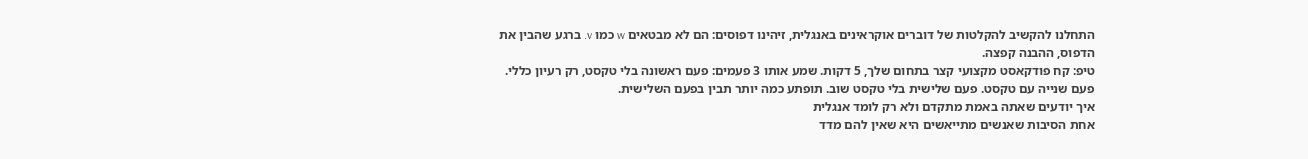התחלנו להקשיב להקלטות של דוברים אוקראינים באנגלית, זיהינו דפוסים: הם לא מבטאים w כמו v. ברגע שהבין את הדפוס, ההבנה קפצה.
טיפ: קח פודקאסט מקצועי קצר בתחום שלך, 5 דקות. שמע אותו 3 פעמים: פעם ראשונה בלי טקסט, רק רעיון כללי. פעם שנייה עם טקסט. פעם שלישית בלי טקסט שוב. תופתע כמה יותר תבין בפעם השלישית.
איך יודעים שאתה באמת מתקדם ולא רק לומד אנגלית
אחת הסיבות שאנשים מתייאשים היא שאין להם מדד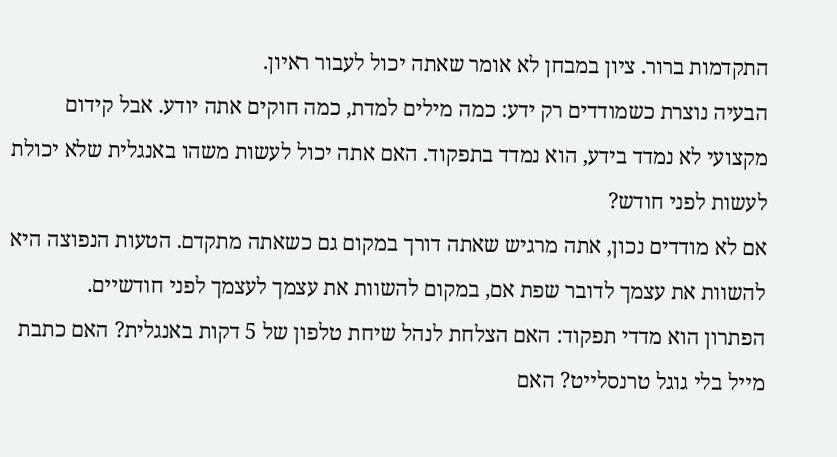התקדמות ברור. ציון במבחן לא אומר שאתה יכול לעבור ראיון.
הבעיה נוצרת כשמודדים רק ידע: כמה מילים למדת, כמה חוקים אתה יודע. אבל קידום מקצועי לא נמדד בידע, הוא נמדד בתפקוד. האם אתה יכול לעשות משהו באנגלית שלא יכולת לעשות לפני חודש?
אם לא מודדים נכון, אתה מרגיש שאתה דורך במקום גם כשאתה מתקדם. הטעות הנפוצה היא להשוות את עצמך לדובר שפת אם, במקום להשוות את עצמך לעצמך לפני חודשיים.
הפתרון הוא מדדי תפקוד: האם הצלחת לנהל שיחת טלפון של 5 דקות באנגלית? האם כתבת מייל בלי גוגל טרנסלייט? האם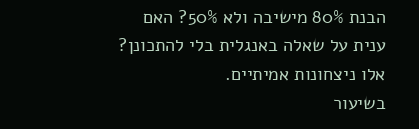הבנת 80% מישיבה ולא 50%? האם ענית על שאלה באנגלית בלי להתכונן? אלו ניצחונות אמיתיים.
בשיעור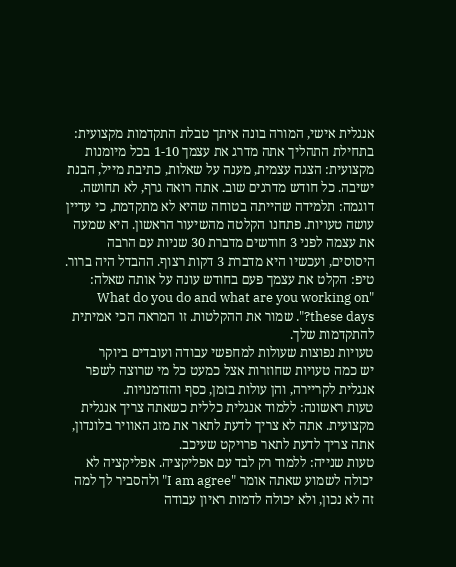אנגלית אישי, המורה בונה איתך טבלת התקדמות מקצועית: בתחילת התהליך אתה מדרג את עצמך 1-10 בכל מיומנות מקצועית: הצגה עצמית, מענה על שאלות, כתיבת מייל, הבנת ישיבה. כל חודש מדרגים שוב. אתה רואה גרף, לא תחושה.
דוגמה: תלמידה שהייתה בטוחה שהיא לא מתקדמת, כי עדיין עושה טעויות. פתחנו הקלטה מהשיעור הראשון. היא שמעה את עצמה לפני 3 חודשים מדברת 30 שניות עם הרבה היסוסים, ועכשיו היא מדברת 3 דקות רצוף. ההבדל היה ברור.
טיפ: הקלט את עצמך פעם בחודש עונה על אותה שאלה: "What do you do and what are you working on these days?". שמור את ההקלטות. זו המראה הכי אמיתית להתקדמות שלך.
טעויות נפוצות שעולות למחפשי עבודה ועובדים ביוקר
יש כמה טעויות שחוזרות אצל כמעט כל מי שרוצה לשפר אנגלית לקריירה, והן עולות בזמן, כסף והזדמנויות.
טעות ראשונה: ללמוד אנגלית כללית כשאתה צריך אנגלית מקצועית. אתה לא צריך לדעת לתאר את מזג האוויר בלונדון, אתה צריך לדעת לתאר פרויקט שעיכב.
טעות שנייה: ללמוד רק לבד עם אפליקציה. אפליקציה לא יכולה לשמוע שאתה אומר "I am agree" ולהסביר לך למה זה לא נכון, ולא יכולה לדמות ראיון עבודה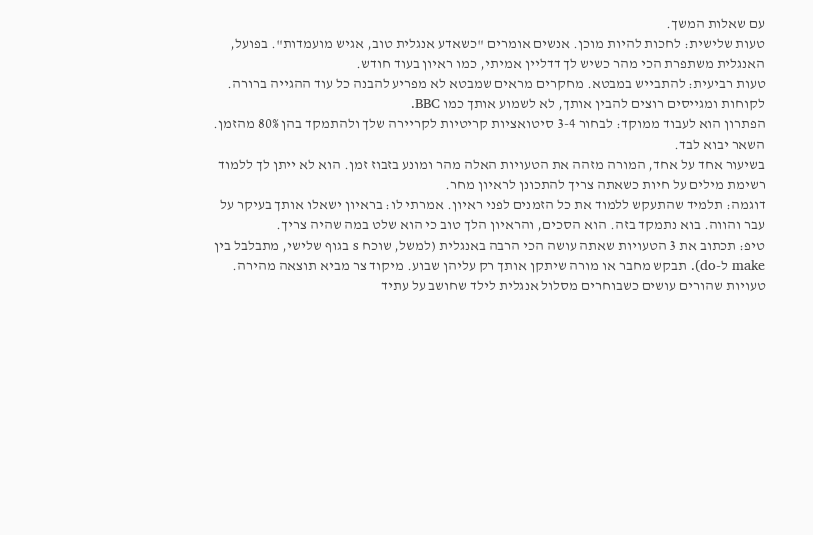עם שאלות המשך.
טעות שלישית: לחכות להיות מוכן. אנשים אומרים "כשאדע אנגלית טוב, אגיש מועמדות". בפועל, האנגלית משתפרת הכי מהר כשיש לך דדליין אמיתי, כמו ראיון בעוד חודש.
טעות רביעית: להתבייש במבטא. מחקרים מראים שמבטא לא מפריע להבנה כל עוד ההגייה ברורה. לקוחות ומגייסים רוצים להבין אותך, לא לשמוע אותך כמו BBC.
הפתרון הוא לעבוד ממוקד: לבחור 3-4 סיטואציות קריטיות לקריירה שלך ולהתמקד בהן 80% מהזמן. השאר יבוא לבד.
בשיעור אחד על אחד, המורה מזהה את הטעויות האלה מהר ומונע בזבוז זמן. הוא לא ייתן לך ללמוד רשימת מילים על חיות כשאתה צריך להתכונן לראיון מחר.
דוגמה: תלמיד שהתעקש ללמוד את כל הזמנים לפני ראיון. אמרתי לו: בראיון ישאלו אותך בעיקר על עבר והווה. בוא נתמקד בזה. הוא הסכים, והראיון הלך טוב כי הוא שלט במה שהיה צריך.
טיפ: תכתוב את 3 הטעויות שאתה עושה הכי הרבה באנגלית (למשל, שוכח s בגוף שלישי, מתבלבל בין make ל-do). תבקש מחבר או מורה שיתקן אותך רק עליהן שבוע. מיקוד צר מביא תוצאה מהירה.
טעויות שהורים עושים כשבוחרים מסלול אנגלית לילד שחושב על עתיד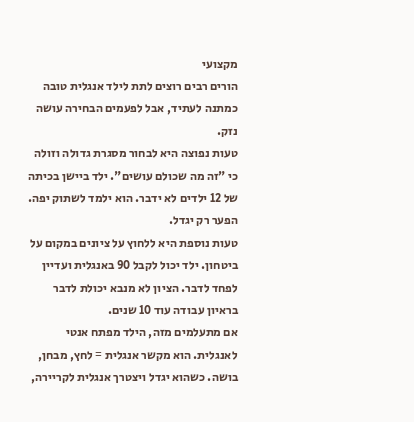מקצועי
הורים רבים רוצים לתת לילד אנגלית טובה כמתנה לעתיד, אבל לפעמים הבחירה עושה נזק.
טעות נפוצה היא לבחור מסגרת גדולה וזולה כי "זה מה שכולם עושים". ילד ביישן בכיתה של 12 ילדים לא ידבר. הוא ילמד לשתוק יפה. הפער רק יגדל.
טעות נוספת היא ללחוץ על ציונים במקום על ביטחון. ילד יכול לקבל 90 באנגלית ועדיין לפחד לדבר. הציון לא מנבא יכולת לדבר בראיון עבודה עוד 10 שנים.
אם מתעלמים מזה, הילד מפתח אנטי לאנגלית. הוא מקשר אנגלית = לחץ, מבחן, בושה. כשהוא יגדל ויצטרך אנגלית לקריירה,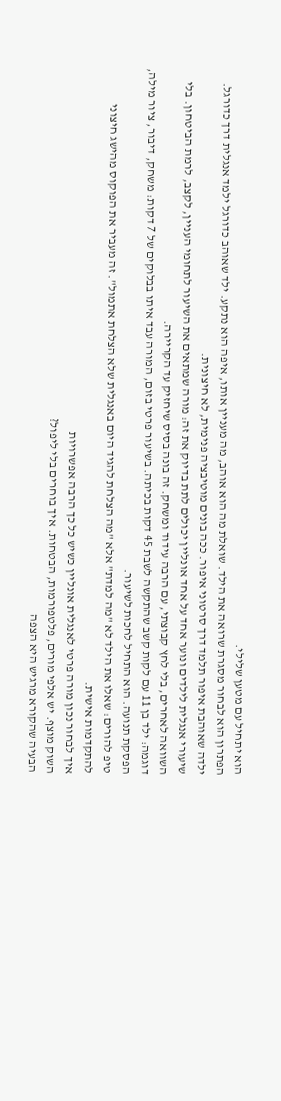הוא יתחיל עם מטען שלילי.
הפתרון הוא לבחור מסגרת שרואה את הילד. שואלת מה הוא אוהב, מה מעניין אותו, איפה הוא נתקע. ילד שאוהב כדורגל ילמד אנגלית דרך כדורגל. ילדה שאוהבת איפור תלמד דרך סרטוני איפור. ככה בונים מוטיבציה פנימית, לא חיצונית.
שיעורי אנגלית לילדים ונוער אחד על אחד אונליין יכולים לתת בדיוק את זה: מורה שמתאים את השיעור לתחומי העניין, לקצב, לרמת הביטחון. בלי השוואה לאחרים, בלי לחץ קבוצתי, עם הרבה עידוד ומשחק. זה בונה בסיס שיחזיק עד הקריירה.
דוגמה: ילד בן 11 עם לקות קשב שהתקשה לשבת 45 דקות בכיתה. בשיעור פרטי בזום, המורה עבד איתו בבלוקים של 7 דקות: משחק, דיבור, ציור מילה, הפסקת תנועה. הוא התחיל לחכות לשיעור.
טיפ להורים: שאלו את הילד לא "מה למדת" אלא "מה הצלחת להגיד היום באנגלית שלא הצלחת אתמול". זה מעביר את הפוקוס מהישג חיצוני להתקדמות אישית.
איך לבחור נכון מורה פרטי לאנגלית אונליין כשיש כל כך הרבה אפשרויות
השוק מוצף. יש אלפי מורים, פלטפורמות, הבטחות. איך בוחרים בלי ליפול?
הבעיה שהקורא מרגיש היא הצפה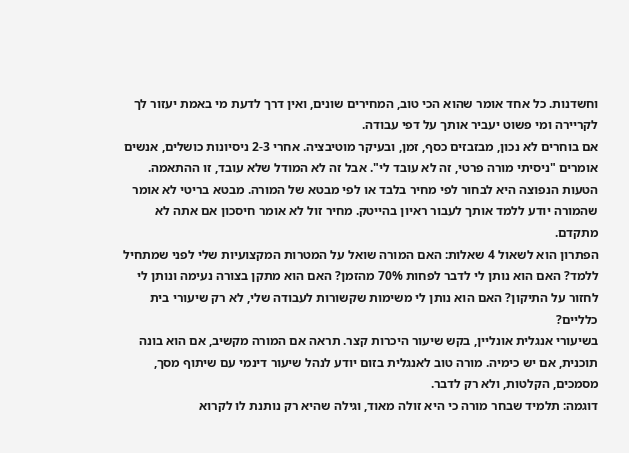וחשדנות. כל אחד אומר שהוא הכי טוב, המחירים שונים, ואין דרך לדעת מי באמת יעזור לך לקריירה ומי פשוט יעביר אותך על דפי עבודה.
אם בוחרים לא נכון, מבזבזים כסף, זמן, ובעיקר מוטיבציה. אחרי 2-3 ניסיונות כושלים, אנשים אומרים "ניסיתי מורה פרטי, זה לא עובד לי". אבל זה לא המודל שלא עובד, זו ההתאמה.
הטעות הנפוצה היא לבחור לפי מחיר בלבד או לפי מבטא של המורה. מבטא בריטי לא אומר שהמורה יודע ללמד אותך לעבור ראיון בהייטק. מחיר זול לא אומר חיסכון אם אתה לא מתקדם.
הפתרון הוא לשאול 4 שאלות: האם המורה שואל על המטרות המקצועיות שלי לפני שמתחיל ללמד? האם הוא נותן לי לדבר לפחות 70% מהזמן? האם הוא מתקן בצורה נעימה ונותן לי לחזור על התיקון? האם הוא נותן לי משימות שקשורות לעבודה שלי, לא רק שיעורי בית כלליים?
בשיעורי אנגלית אונליין, בקש שיעור היכרות קצר. תראה אם המורה מקשיב, אם הוא בונה תוכנית, אם יש כימיה. מורה טוב לאנגלית בזום יודע לנהל שיעור דינמי עם שיתוף מסך, מסמכים, הקלטות, ולא רק לדבר.
דוגמה: תלמיד שבחר מורה כי היא זולה מאוד, וגילה שהיא רק נותנת לו לקרוא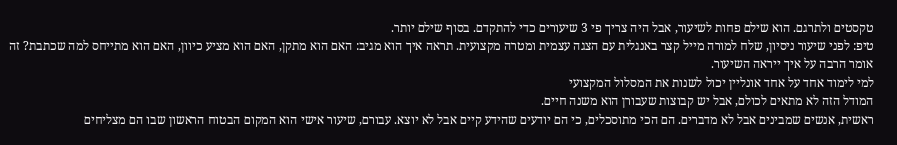טקסטים ולתרגם. הוא שילם פחות לשיעור, אבל היה צריך פי 3 שיעורים כדי להתקדם. בסוף שילם יותר.
טיפ: לפני שיעור ניסיון, שלח למורה מייל קצר באנגלית עם הצגה עצמית ומטרה מקצועית. תראה איך הוא מגיב: האם הוא מתקן, האם הוא מציע כיוון, האם הוא מתייחס למה שכתבת? זה אומר הרבה על איך ייראה השיעור.
למי לימוד אחד על אחד אונליין יכול לשנות את המסלול המקצועי
המודל הזה לא מתאים לכולם, אבל יש קבוצות שעבורן הוא משנה חיים.
ראשית, אנשים שמבינים אבל לא מדברים. הם הכי מתוסכלים, כי הם יודעים שהידע קיים אבל לא יוצא. עבורם, שיעור אישי הוא המקום הבטוח הראשון שבו הם מצליחים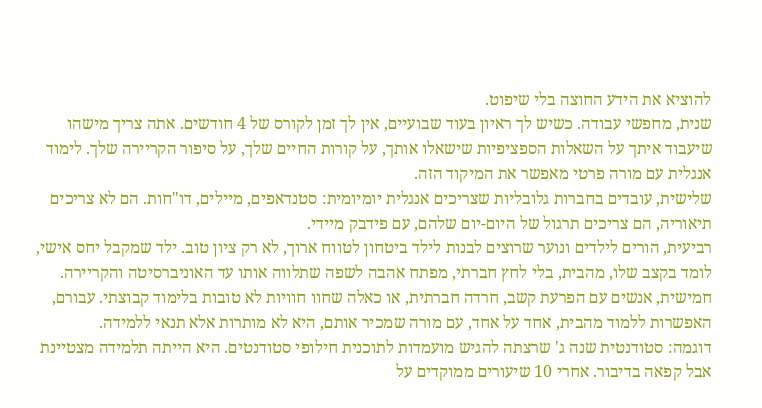להוציא את הידע החוצה בלי שיפוט.
שנית, מחפשי עבודה. כשיש לך ראיון בעוד שבועיים, אין לך זמן לקורס של 4 חודשים. אתה צריך מישהו שיעבוד איתך על השאלות הספציפיות שישאלו אותך, על קורות החיים שלך, על סיפור הקריירה שלך. לימוד אנגלית עם מורה פרטי מאפשר את המיקוד הזה.
שלישית, עובדים בחברות גלובליות שצריכים אנגלית יומיומית: סטנדאפים, מיילים, דו"חות. הם לא צריכים תיאוריה, הם צריכים תרגול של היום-יום שלהם, עם פידבק מיידי.
רביעית, הורים לילדים ונוער שרוצים לבנות לילד ביטחון לטווח ארוך, לא רק ציון טוב. ילד שמקבל יחס אישי, לומד בקצב שלו, מהבית, בלי לחץ חברתי, מפתח אהבה לשפה שתלווה אותו עד האוניברסיטה והקריירה.
חמישית, אנשים עם הפרעת קשב, חרדה חברתית, או כאלה שחוו חוויות לא טובות בלימוד קבוצתי. עבורם, האפשרות ללמוד מהבית, אחד על אחד, עם מורה שמכיר אותם, היא לא מותרות אלא תנאי ללמידה.
דוגמה: סטודנטית שנה ג' שרצתה להגיש מועמדות לתוכנית חילופי סטודנטים. היא הייתה תלמידה מצטיינת אבל קפאה בדיבור. אחרי 10 שיעורים ממוקדים על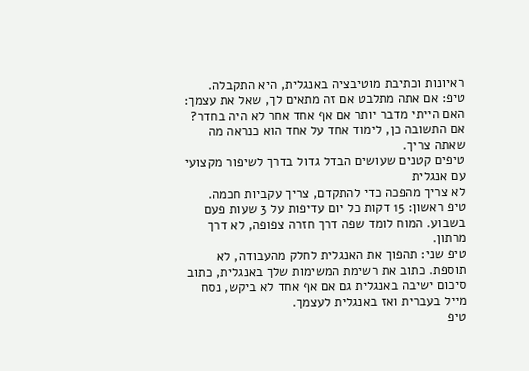ראיונות וכתיבת מוטיבציה באנגלית, היא התקבלה.
טיפ: אם אתה מתלבט אם זה מתאים לך, שאל את עצמך: האם הייתי מדבר יותר אם אף אחד אחר לא היה בחדר? אם התשובה כן, לימוד אחד על אחד הוא כנראה מה שאתה צריך.
טיפים קטנים שעושים הבדל גדול בדרך לשיפור מקצועי עם אנגלית
לא צריך מהפכה כדי להתקדם, צריך עקביות חכמה.
טיפ ראשון: 15 דקות כל יום עדיפות על 3 שעות פעם בשבוע. המוח לומד שפה דרך חזרה צפופה, לא דרך מרתון.
טיפ שני: תהפוך את האנגלית לחלק מהעבודה, לא תוספת. כתוב את רשימת המשימות שלך באנגלית, כתוב סיכום ישיבה באנגלית גם אם אף אחד לא ביקש, נסח מייל בעברית ואז באנגלית לעצמך.
טיפ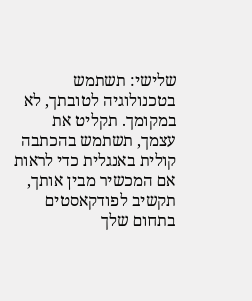שלישי: תשתמש בטכנולוגיה לטובתך, לא במקומך. תקליט את עצמך, תשתמש בהכתבה קולית באנגלית כדי לראות אם המכשיר מבין אותך, תקשיב לפודקאסטים בתחום שלך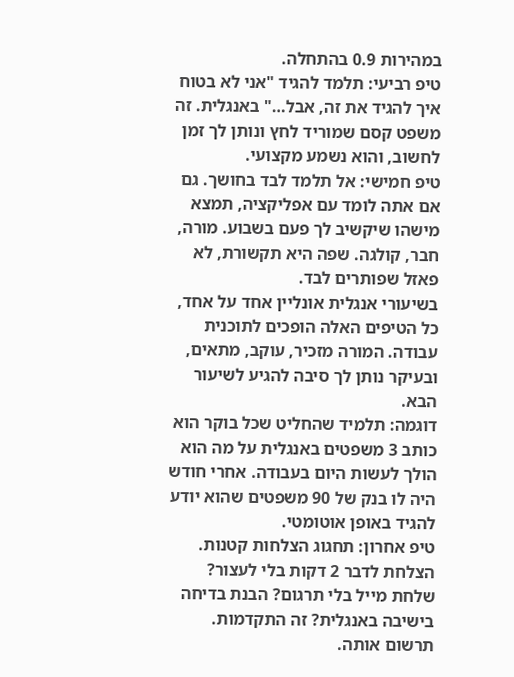במהירות 0.9 בהתחלה.
טיפ רביעי: תלמד להגיד "אני לא בטוח איך להגיד את זה, אבל…" באנגלית. זה משפט קסם שמוריד לחץ ונותן לך זמן לחשוב, והוא נשמע מקצועי.
טיפ חמישי: אל תלמד לבד בחושך. גם אם אתה לומד עם אפליקציה, תמצא מישהו שיקשיב לך פעם בשבוע. מורה, חבר, קולגה. שפה היא תקשורת, לא פאזל שפותרים לבד.
בשיעורי אנגלית אונליין אחד על אחד, כל הטיפים האלה הופכים לתוכנית עבודה. המורה מזכיר, עוקב, מתאים, ובעיקר נותן לך סיבה להגיע לשיעור הבא.
דוגמה: תלמיד שהחליט שכל בוקר הוא כותב 3 משפטים באנגלית על מה הוא הולך לעשות היום בעבודה. אחרי חודש היה לו בנק של 90 משפטים שהוא יודע להגיד באופן אוטומטי.
טיפ אחרון: תחגוג הצלחות קטנות. הצלחת לדבר 2 דקות בלי לעצור? שלחת מייל בלי תרגום? הבנת בדיחה בישיבה באנגלית? זה התקדמות. תרשום אותה.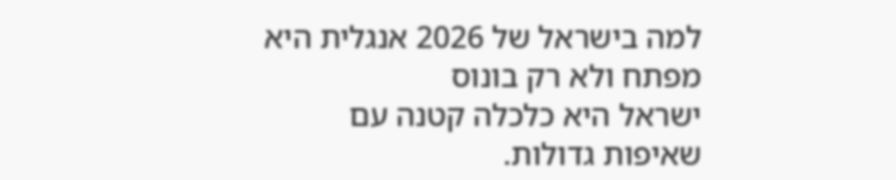למה בישראל של 2026 אנגלית היא מפתח ולא רק בונוס
ישראל היא כלכלה קטנה עם שאיפות גדולות.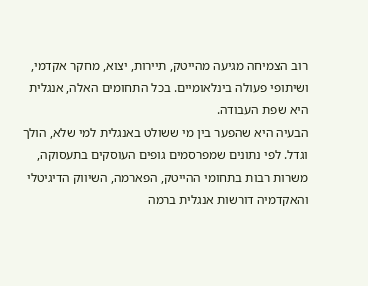רוב הצמיחה מגיעה מהייטק, תיירות, יצוא, מחקר אקדמי, ושיתופי פעולה בינלאומיים. בכל התחומים האלה, אנגלית היא שפת העבודה.
הבעיה היא שהפער בין מי ששולט באנגלית למי שלא, הולך וגדל. לפי נתונים שמפרסמים גופים העוסקים בתעסוקה, משרות רבות בתחומי ההייטק, הפארמה, השיווק הדיגיטלי והאקדמיה דורשות אנגלית ברמה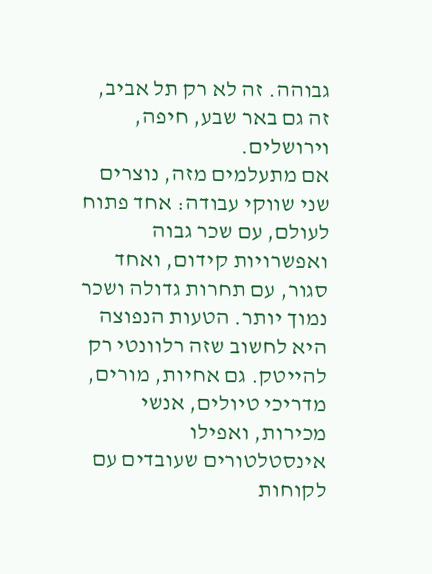גבוהה. זה לא רק תל אביב, זה גם באר שבע, חיפה, וירושלים.
אם מתעלמים מזה, נוצרים שני שווקי עבודה: אחד פתוח לעולם, עם שכר גבוה ואפשרויות קידום, ואחד סגור, עם תחרות גדולה ושכר נמוך יותר. הטעות הנפוצה היא לחשוב שזה רלוונטי רק להייטק. גם אחיות, מורים, מדריכי טיולים, אנשי מכירות, ואפילו אינסטלטורים שעובדים עם לקוחות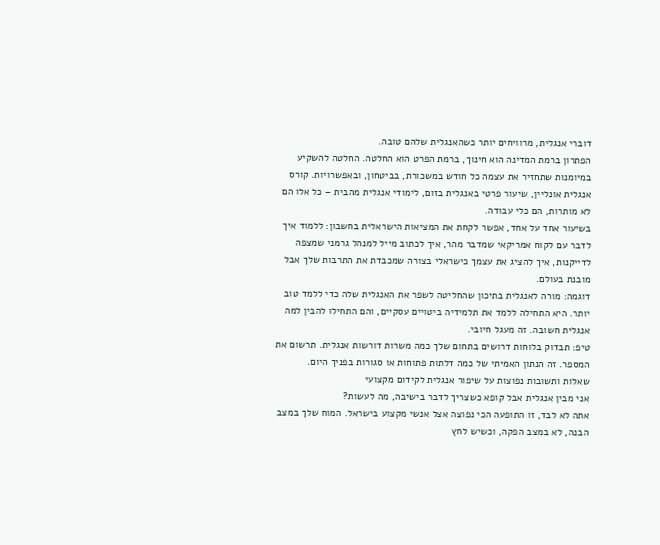דוברי אנגלית, מרוויחים יותר כשהאנגלית שלהם טובה.
הפתרון ברמת המדינה הוא חינוך, ברמת הפרט הוא החלטה. החלטה להשקיע במיומנות שתחזיר את עצמה כל חודש במשכורת, בביטחון, ובאפשרויות. קורס אנגלית אונליין, שיעור פרטי באנגלית בזום, לימודי אנגלית מהבית – כל אלו הם לא מותרות, הם כלי עבודה.
בשיעור אחד על אחד, אפשר לקחת את המציאות הישראלית בחשבון: ללמוד איך לדבר עם לקוח אמריקאי שמדבר מהר, איך לכתוב מייל למנהל גרמני שמצפה לדייקנות, איך להציג את עצמך כישראלי בצורה שמכבדת את התרבות שלך אבל מובנת בעולם.
דוגמה: מורה לאנגלית בתיכון שהחליטה לשפר את האנגלית שלה כדי ללמד טוב יותר. היא התחילה ללמד את תלמידיה ביטויים עסקיים, והם התחילו להבין למה אנגלית חשובה. זה מעגל חיובי.
טיפ: תבדוק בלוחות דרושים בתחום שלך כמה משרות דורשות אנגלית. תרשום את המספר. זה הנתון האמיתי של כמה דלתות פתוחות או סגורות בפניך היום.
שאלות ותשובות נפוצות על שיפור אנגלית לקידום מקצועי
אני מבין אנגלית אבל קופא כשצריך לדבר בישיבה, מה לעשות?
אתה לא לבד, זו התופעה הכי נפוצה אצל אנשי מקצוע בישראל. המוח שלך במצב הבנה, לא במצב הפקה, וכשיש לחץ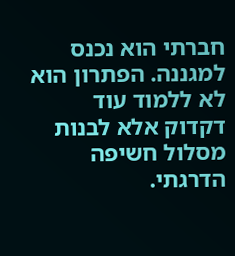חברתי הוא נכנס למגננה. הפתרון הוא לא ללמוד עוד דקדוק אלא לבנות מסלול חשיפה הדרגתי.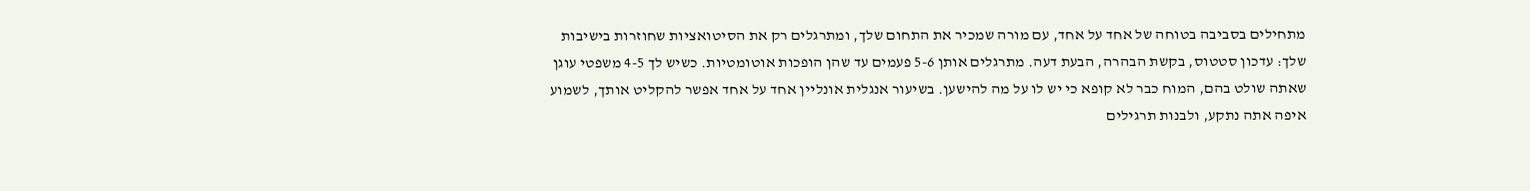מתחילים בסביבה בטוחה של אחד על אחד, עם מורה שמכיר את התחום שלך, ומתרגלים רק את הסיטואציות שחוזרות בישיבות שלך: עדכון סטטוס, בקשת הבהרה, הבעת דעה. מתרגלים אותן 5-6 פעמים עד שהן הופכות אוטומטיות. כשיש לך 4-5 משפטי עוגן שאתה שולט בהם, המוח כבר לא קופא כי יש לו על מה להישען. בשיעור אנגלית אונליין אחד על אחד אפשר להקליט אותך, לשמוע איפה אתה נתקע, ולבנות תרגילים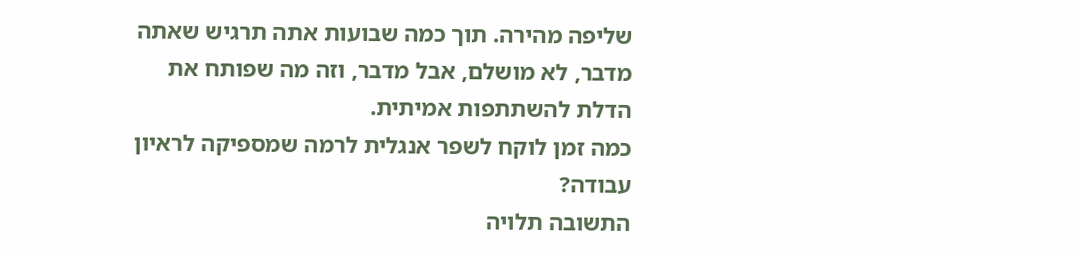שליפה מהירה. תוך כמה שבועות אתה תרגיש שאתה מדבר, לא מושלם, אבל מדבר, וזה מה שפותח את הדלת להשתתפות אמיתית.
כמה זמן לוקח לשפר אנגלית לרמה שמספיקה לראיון עבודה?
התשובה תלויה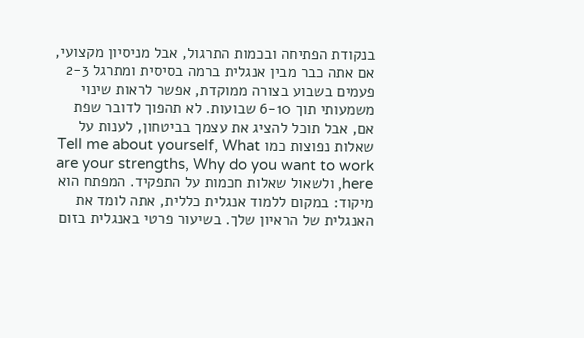בנקודת הפתיחה ובכמות התרגול, אבל מניסיון מקצועי, אם אתה כבר מבין אנגלית ברמה בסיסית ומתרגל 2-3 פעמים בשבוע בצורה ממוקדת, אפשר לראות שינוי משמעותי תוך 6-10 שבועות. לא תהפוך לדובר שפת אם, אבל תוכל להציג את עצמך בביטחון, לענות על שאלות נפוצות כמו Tell me about yourself, What are your strengths, Why do you want to work here, ולשאול שאלות חכמות על התפקיד. המפתח הוא מיקוד: במקום ללמוד אנגלית כללית, אתה לומד את האנגלית של הראיון שלך. בשיעור פרטי באנגלית בזום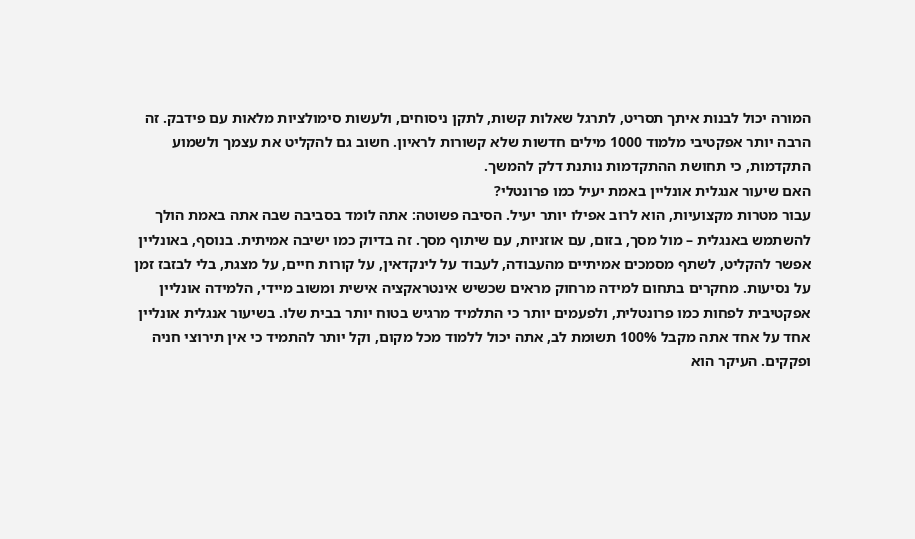המורה יכול לבנות איתך תסריט, לתרגל שאלות קשות, לתקן ניסוחים, ולעשות סימולציות מלאות עם פידבק. זה הרבה יותר אפקטיבי מלמוד 1000 מילים חדשות שלא קשורות לראיון. חשוב גם להקליט את עצמך ולשמוע התקדמות, כי תחושת ההתקדמות נותנת דלק להמשך.
האם שיעור אנגלית אונליין באמת יעיל כמו פרונטלי?
עבור מטרות מקצועיות, הוא לרוב אפילו יותר יעיל. הסיבה פשוטה: אתה לומד בסביבה שבה אתה באמת הולך להשתמש באנגלית – מול מסך, בזום, עם אוזניות, עם שיתוף מסך. זה בדיוק כמו ישיבה אמיתית. בנוסף, באונליין אפשר להקליט, לשתף מסמכים אמיתיים מהעבודה, לעבוד על לינקדאין, על קורות חיים, על מצגת, בלי לבזבז זמן על נסיעות. מחקרים בתחום למידה מרחוק מראים שכשיש אינטראקציה אישית ומשוב מיידי, הלמידה אונליין אפקטיבית לפחות כמו פרונטלית, ולפעמים יותר כי התלמיד מרגיש בטוח יותר בבית שלו. בשיעור אנגלית אונליין אחד על אחד אתה מקבל 100% תשומת לב, אתה יכול ללמוד מכל מקום, וקל יותר להתמיד כי אין תירוצי חניה ופקקים. העיקר הוא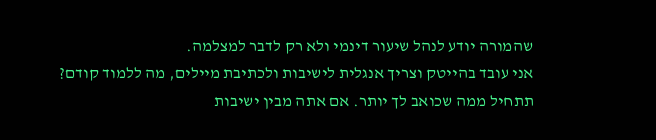שהמורה יודע לנהל שיעור דינמי ולא רק לדבר למצלמה.
אני עובד בהייטק וצריך אנגלית לישיבות ולכתיבת מיילים, מה ללמוד קודם?
תתחיל ממה שכואב לך יותר. אם אתה מבין ישיבות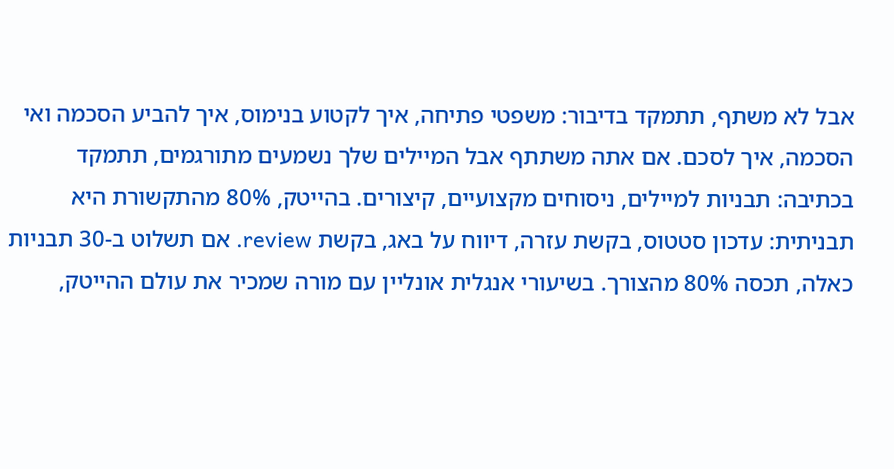אבל לא משתף, תתמקד בדיבור: משפטי פתיחה, איך לקטוע בנימוס, איך להביע הסכמה ואי הסכמה, איך לסכם. אם אתה משתתף אבל המיילים שלך נשמעים מתורגמים, תתמקד בכתיבה: תבניות למיילים, ניסוחים מקצועיים, קיצורים. בהייטק, 80% מהתקשורת היא תבניתית: עדכון סטטוס, בקשת עזרה, דיווח על באג, בקשת review. אם תשלוט ב-30 תבניות כאלה, תכסה 80% מהצורך. בשיעורי אנגלית אונליין עם מורה שמכיר את עולם ההייטק,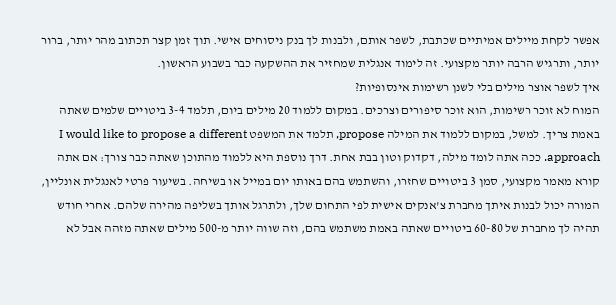אפשר לקחת מיילים אמיתיים שכתבת, לשפר אותם, ולבנות לך בנק ניסוחים אישי. תוך זמן קצר תכתוב מהר יותר, ברור יותר, ותרגיש הרבה יותר מקצועי. זה לימוד אנגלית שמחזיר את ההשקעה כבר בשבוע הראשון.
איך לשפר אוצר מילים בלי לשנן רשימות אינסופיות?
המוח לא זוכר רשימות, הוא זוכר סיפורים וצרכים. במקום ללמוד 20 מילים ביום, תלמד 3-4 ביטויים שלמים שאתה באמת צריך. למשל, במקום ללמוד את המילה propose, תלמד את המשפט I would like to propose a different approach. ככה אתה לומד מילה, דקדוק וטון בבת אחת. דרך נוספת היא ללמוד מהתוכן שאתה כבר צורך: אם אתה קורא מאמר מקצועי, סמן 3 ביטויים שחזרו, והשתמש בהם באותו יום במייל או בשיחה. בשיעור פרטי לאנגלית אונליין, המורה יכול לבנות איתך מחברת צ'אנקים אישית לפי התחום שלך, ולתרגל אותך בשליפה מהירה שלהם. אחרי חודש תהיה לך מחברת של 60-80 ביטויים שאתה באמת משתמש בהם, וזה שווה יותר מ-500 מילים שאתה מזהה אבל לא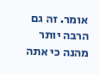אומר. זה גם הרבה יותר מהנה כי אתה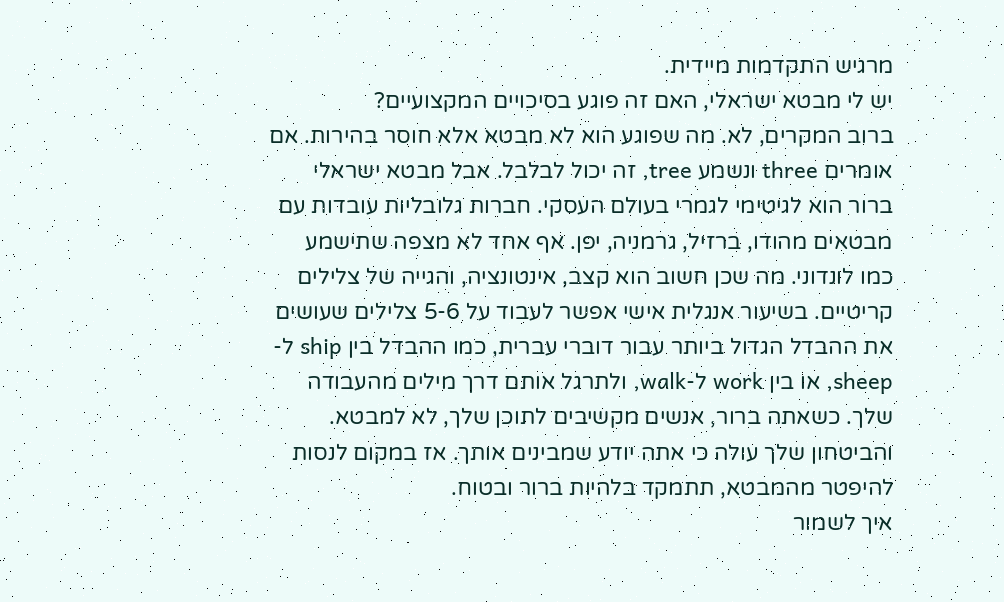מרגיש התקדמות מיידית.
יש לי מבטא ישראלי, האם זה פוגע בסיכויים המקצועיים?
ברוב המקרים, לא. מה שפוגע הוא לא מבטא אלא חוסר בהירות. אם אומרים three ונשמע tree, זה יכול לבלבל. אבל מבטא ישראלי ברור הוא לגיטימי לגמרי בעולם העסקי. חברות גלובליות עובדות עם מבטאים מהודו, ברזיל, גרמניה, יפן. אף אחד לא מצפה שתישמע כמו לונדוני. מה שכן חשוב הוא קצב, אינטונציה, והגייה של צלילים קריטיים. בשיעור אנגלית אישי אפשר לעבוד על 5-6 צלילים שעושים את ההבדל הגדול ביותר עבור דוברי עברית, כמו ההבדל בין ship ל-sheep, או בין work ל-walk, ולתרגל אותם דרך מילים מהעבודה שלך. כשאתה ברור, אנשים מקשיבים לתוכן שלך, לא למבטא. והביטחון שלך עולה כי אתה יודע שמבינים אותך. אז במקום לנסות להיפטר מהמבטא, תתמקד בלהיות ברור ובטוח.
איך לשמור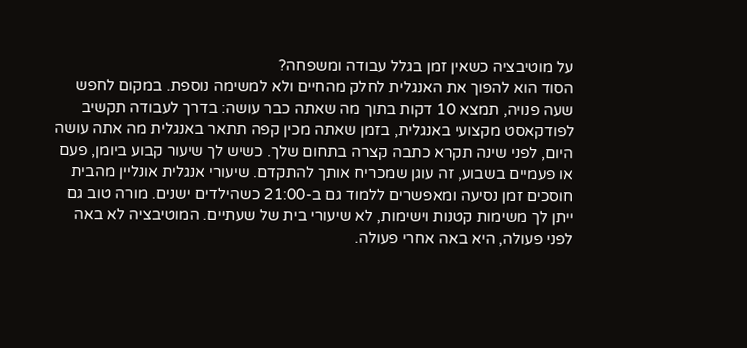על מוטיבציה כשאין זמן בגלל עבודה ומשפחה?
הסוד הוא להפוך את האנגלית לחלק מהחיים ולא למשימה נוספת. במקום לחפש שעה פנויה, תמצא 10 דקות בתוך מה שאתה כבר עושה: בדרך לעבודה תקשיב לפודקאסט מקצועי באנגלית, בזמן שאתה מכין קפה תתאר באנגלית מה אתה עושה היום, לפני שינה תקרא כתבה קצרה בתחום שלך. כשיש לך שיעור קבוע ביומן, פעם או פעמיים בשבוע, זה עוגן שמכריח אותך להתקדם. שיעורי אנגלית אונליין מהבית חוסכים זמן נסיעה ומאפשרים ללמוד גם ב-21:00 כשהילדים ישנים. מורה טוב גם ייתן לך משימות קטנות וישימות, לא שיעורי בית של שעתיים. המוטיבציה לא באה לפני פעולה, היא באה אחרי פעולה.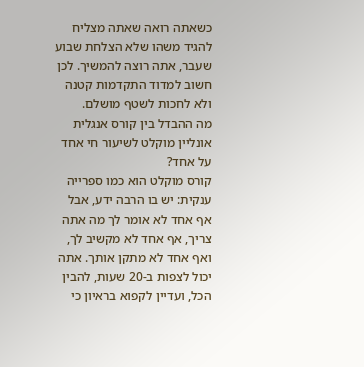כשאתה רואה שאתה מצליח להגיד משהו שלא הצלחת שבוע שעבר, אתה רוצה להמשיך. לכן חשוב למדוד התקדמות קטנה ולא לחכות לשטף מושלם.
מה ההבדל בין קורס אנגלית אונליין מוקלט לשיעור חי אחד על אחד?
קורס מוקלט הוא כמו ספרייה ענקית: יש בו הרבה ידע, אבל אף אחד לא אומר לך מה אתה צריך, אף אחד לא מקשיב לך, ואף אחד לא מתקן אותך. אתה יכול לצפות ב-20 שעות, להבין הכל, ועדיין לקפוא בראיון כי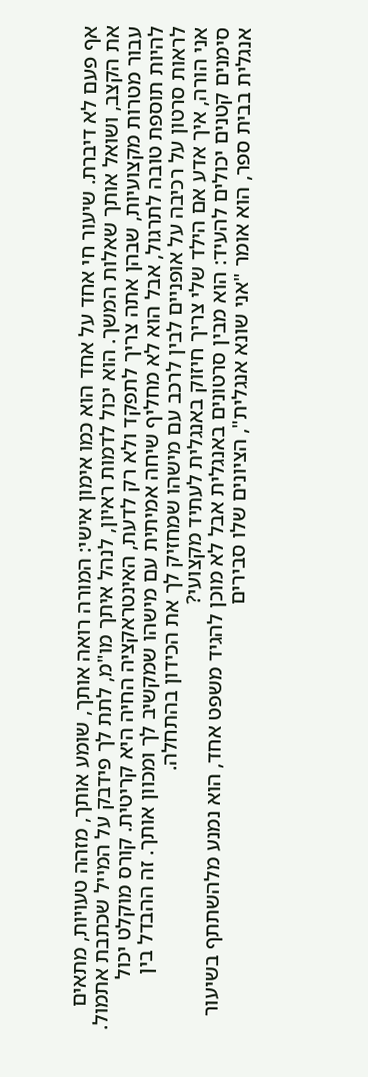אף פעם לא דיברת. שיעור חי אחד על אחד הוא כמו אימון אישי: המורה רואה אותך, שומע אותך, מזהה טעויות, מתאים את הקצב, ושואל אותך שאלות המשך. הוא יכול לדמות ראיון, לנהל איתך מו"מ, לתת לך פידבק על המייל שכתבת אתמול. עבור מטרות מקצועיות, שבהן אתה צריך לתפקד ולא רק לדעת, האינטראקציה החיה היא קריטית. קורס מוקלט יכול להיות תוספת טובה לתרגול, אבל הוא לא מחליף שיחה אמיתית עם מישהו שמקשיב לך ומכוון אותך. זה ההבדל בין לראות סרטון על רכיבה על אופניים לבין לרכב עם מישהו שמחזיק לך את הכידון בהתחלה.
אני הורה, איך אדע אם הילד שלי צריך חיזוק באנגלית לעתיד מקצועי?
סימנים קטנים יכולים להעיד: הוא מבין סרטונים באנגלית אבל לא מוכן להגיד משפט אחד, הוא נמנע מלהשתתף בשיעור אנגלית בבית ספר, הוא אומר "אני שונא אנגלית", הציונים שלו סבירים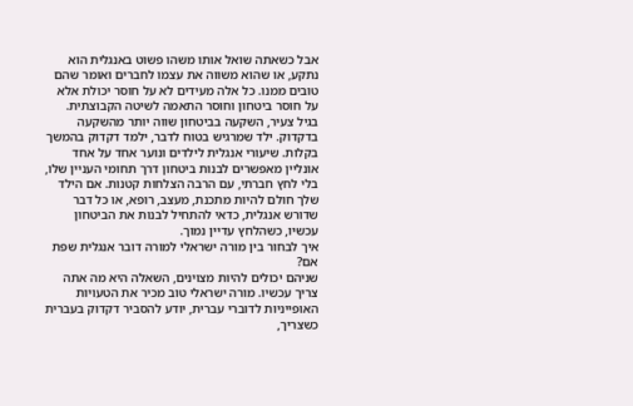אבל כשאתה שואל אותו משהו פשוט באנגלית הוא נתקע, או שהוא משווה את עצמו לחברים ואומר שהם טובים ממנו. כל אלה מעידים לא על חוסר יכולת אלא על חוסר ביטחון וחוסר התאמה לשיטה הקבוצתית. בגיל צעיר, השקעה בביטחון שווה יותר מהשקעה בדקדוק. ילד שמרגיש בטוח לדבר, ילמד דקדוק בהמשך בקלות. שיעורי אנגלית לילדים ונוער אחד על אחד אונליין מאפשרים לבנות ביטחון דרך תחומי העניין שלו, בלי לחץ חברתי, עם הרבה הצלחות קטנות. אם הילד שלך חולם להיות מתכנת, מעצב, רופא, או כל דבר שדורש אנגלית, כדאי להתחיל לבנות את הביטחון עכשיו, כשהלחץ עדיין נמוך.
איך לבחור בין מורה ישראלי למורה דובר אנגלית שפת אם?
שניהם יכולים להיות מצוינים, השאלה היא מה אתה צריך עכשיו. מורה ישראלי טוב מכיר את הטעויות האופייניות לדוברי עברית, יודע להסביר דקדוק בעברית כשצריך,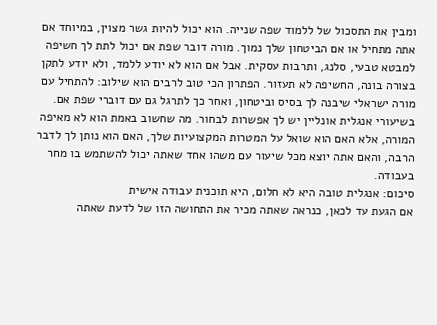ומבין את התסכול של ללמוד שפה שנייה. הוא יכול להיות גשר מצוין, במיוחד אם אתה מתחיל או אם הביטחון שלך נמוך. מורה דובר שפת אם יכול לתת לך חשיפה למבטא טבעי, סלנג, ותרבות עסקית. אבל אם הוא לא יודע ללמד, ולא יודע לתקן בצורה בונה, החשיפה לא תעזור. הפתרון הכי טוב לרבים הוא שילוב: להתחיל עם מורה ישראלי שיבנה לך בסיס וביטחון, ואחר כך לתרגל גם עם דוברי שפת אם. בשיעורי אנגלית אונליין יש לך אפשרות לבחור. מה שחשוב באמת הוא לא מאיפה המורה, אלא האם הוא שואל על המטרות המקצועיות שלך, האם הוא נותן לך לדבר הרבה, והאם אתה יוצא מכל שיעור עם משהו אחד שאתה יכול להשתמש בו מחר בעבודה.
סיכום: אנגלית טובה היא לא חלום, היא תוכנית עבודה אישית
אם הגעת עד לכאן, כנראה שאתה מכיר את התחושה הזו של לדעת שאתה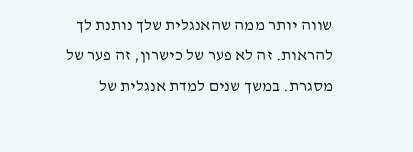שווה יותר ממה שהאנגלית שלך נותנת לך להראות. זה לא פער של כישרון, זה פער של מסגרת. במשך שנים למדת אנגלית של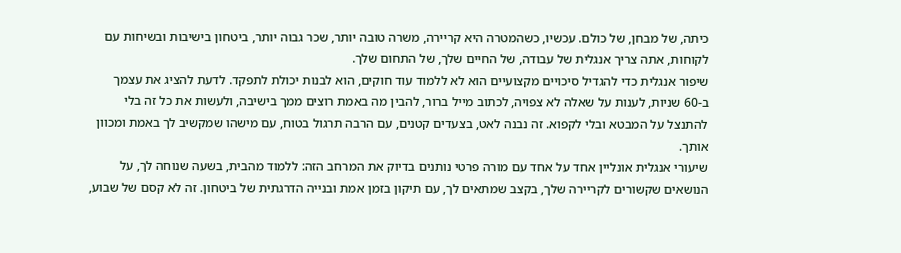כיתה, של מבחן, של כולם. עכשיו, כשהמטרה היא קריירה, משרה טובה יותר, שכר גבוה יותר, ביטחון בישיבות ובשיחות עם לקוחות, אתה צריך אנגלית של עבודה, של החיים שלך, של התחום שלך.
שיפור אנגלית כדי להגדיל סיכויים מקצועיים הוא לא ללמוד עוד חוקים, הוא לבנות יכולת לתפקד. לדעת להציג את עצמך ב-60 שניות, לענות על שאלה לא צפויה, לכתוב מייל ברור, להבין מה באמת רוצים ממך בישיבה, ולעשות את כל זה בלי להתנצל על המבטא ובלי לקפוא. זה נבנה לאט, בצעדים קטנים, עם הרבה תרגול בטוח, עם מישהו שמקשיב לך באמת ומכוון אותך.
שיעורי אנגלית אונליין אחד על אחד עם מורה פרטי נותנים בדיוק את המרחב הזה: ללמוד מהבית, בשעה שנוחה לך, על הנושאים שקשורים לקריירה שלך, בקצב שמתאים לך, עם תיקון בזמן אמת ובנייה הדרגתית של ביטחון. זה לא קסם של שבוע,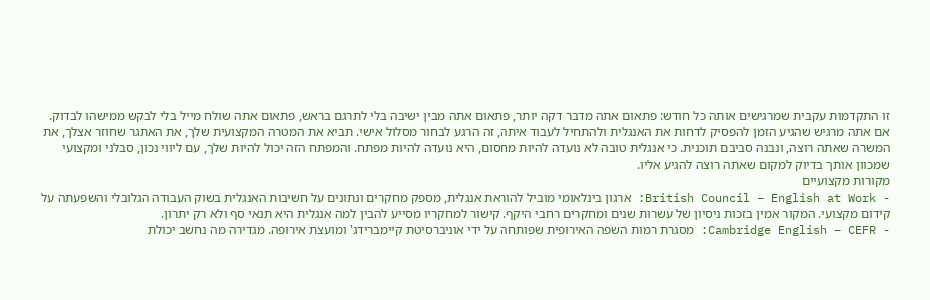זו התקדמות עקבית שמרגישים אותה כל חודש: פתאום אתה מדבר דקה יותר, פתאום אתה מבין ישיבה בלי לתרגם בראש, פתאום אתה שולח מייל בלי לבקש ממישהו לבדוק.
אם אתה מרגיש שהגיע הזמן להפסיק לדחות את האנגלית ולהתחיל לעבוד איתה, זה הרגע לבחור מסלול אישי. תביא את המטרה המקצועית שלך, את האתגר שחוזר אצלך, את המשרה שאתה רוצה, ונבנה סביבם תוכנית. כי אנגלית טובה לא נועדה להיות מחסום, היא נועדה להיות מפתח. והמפתח הזה יכול להיות שלך, עם ליווי נכון, סבלני ומקצועי שמכוון אותך בדיוק למקום שאתה רוצה להגיע אליו.
מקורות מקצועיים
- British Council – English at Work: ארגון בינלאומי מוביל להוראת אנגלית, מספק מחקרים ונתונים על חשיבות האנגלית בשוק העבודה הגלובלי והשפעתה על קידום מקצועי. המקור אמין בזכות ניסיון של עשרות שנים ומחקרים רחבי היקף. קישור למחקריו מסייע להבין למה אנגלית היא תנאי סף ולא רק יתרון.
- Cambridge English – CEFR: מסגרת רמות השפה האירופית שפותחה על ידי אוניברסיטת קיימברידג' ומועצת אירופה. מגדירה מה נחשב יכולת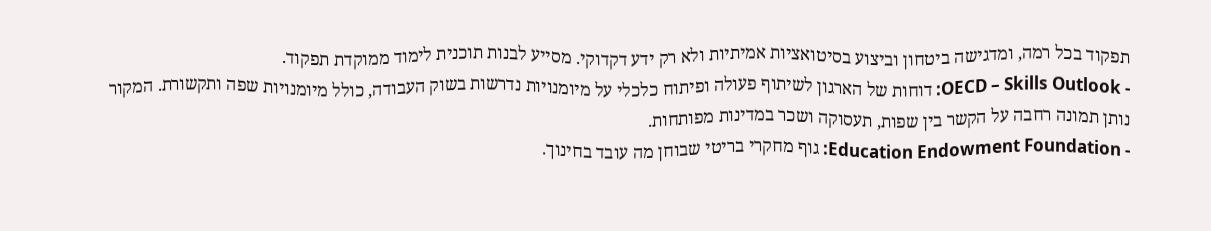תפקוד בכל רמה, ומדגישה ביטחון וביצוע בסיטואציות אמיתיות ולא רק ידע דקדוקי. מסייע לבנות תוכנית לימוד ממוקדת תפקוד.
- OECD – Skills Outlook: דוחות של הארגון לשיתוף פעולה ופיתוח כלכלי על מיומנויות נדרשות בשוק העבודה, כולל מיומנויות שפה ותקשורת. המקור נותן תמונה רחבה על הקשר בין שפות, תעסוקה ושכר במדינות מפותחות.
- Education Endowment Foundation: גוף מחקרי בריטי שבוחן מה עובד בחינוך.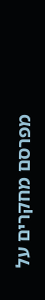מפרסם מחקרים על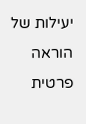יעילות של הוראה פרטית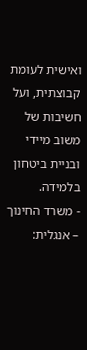ואישית לעומת קבוצתית, ועל חשיבות של משוב מיידי ובניית ביטחון בלמידה.
- משרד החינוך – אנגלית: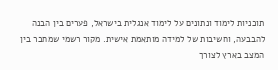תוכניות לימוד ונתונים על לימוד אנגלית בישראל, פערים בין הבנה להבבעה, וחשיבות של למידה מותאמת אישית. מקור רשמי שמחבר בין המצב בארץ לצורך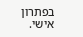בפתרון אישי.